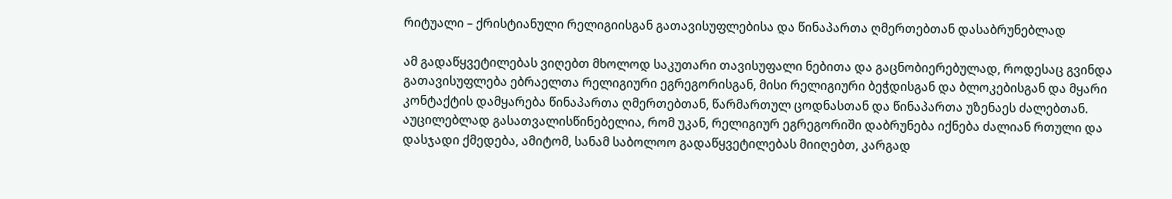რიტუალი – ქრისტიანული რელიგიისგან გათავისუფლებისა და წინაპართა ღმერთებთან დასაბრუნებლად

ამ გადაწყვეტილებას ვიღებთ მხოლოდ საკუთარი თავისუფალი ნებითა და გაცნობიერებულად, როდესაც გვინდა გათავისუფლება ებრაელთა რელიგიური ეგრეგორისგან, მისი რელიგიური ბეჭდისგან და ბლოკებისგან და მყარი კონტაქტის დამყარება წინაპართა ღმერთებთან, წარმართულ ცოდნასთან და წინაპართა უზენაეს ძალებთან.
აუცილებლად გასათვალისწინებელია, რომ უკან, რელიგიურ ეგრეგორიში დაბრუნება იქნება ძალიან რთული და დასჯადი ქმედება, ამიტომ, სანამ საბოლოო გადაწყვეტილებას მიიღებთ, კარგად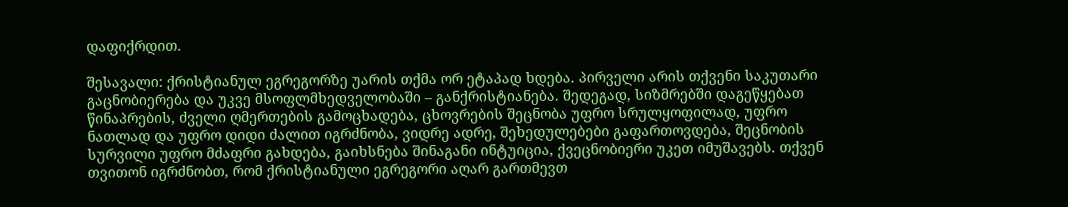დაფიქრდით.

შესავალი: ქრისტიანულ ეგრეგორზე უარის თქმა ორ ეტაპად ხდება. პირველი არის თქვენი საკუთარი გაცნობიერება და უკვე მსოფლმხედველობაში – განქრისტიანება. შედეგად, სიზმრებში დაგეწყებათ წინაპრების, ძველი ღმერთების გამოცხადება, ცხოვრების შეცნობა უფრო სრულყოფილად, უფრო ნათლად და უფრო დიდი ძალით იგრძნობა, ვიდრე ადრე, შეხედულებები გაფართოვდება, შეცნობის სურვილი უფრო მძაფრი გახდება, გაიხსნება შინაგანი ინტუიცია, ქვეცნობიერი უკეთ იმუშავებს. თქვენ თვითონ იგრძნობთ, რომ ქრისტიანული ეგრეგორი აღარ გართმევთ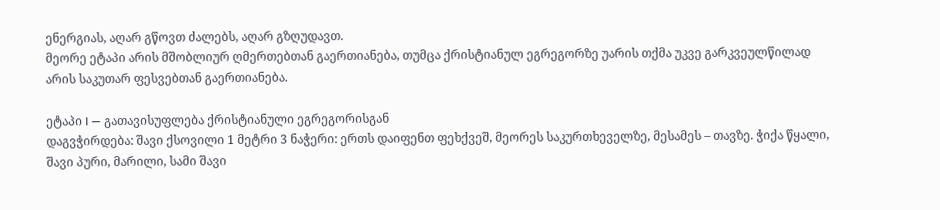ენერგიას, აღარ გწოვთ ძალებს, აღარ გზღუდავთ.
მეორე ეტაპი არის მშობლიურ ღმერთებთან გაერთიანება, თუმცა ქრისტიანულ ეგრეგორზე უარის თქმა უკვე გარკვეულწილად არის საკუთარ ფესვებთან გაერთიანება.

ეტაპი I — გათავისუფლება ქრისტიანული ეგრეგორისგან
დაგვჭირდება: შავი ქსოვილი 1 მეტრი 3 ნაჭერი: ერთს დაიფენთ ფეხქვეშ, მეორეს საკურთხეველზე, მესამეს – თავზე. ჭიქა წყალი, შავი პური, მარილი, სამი შავი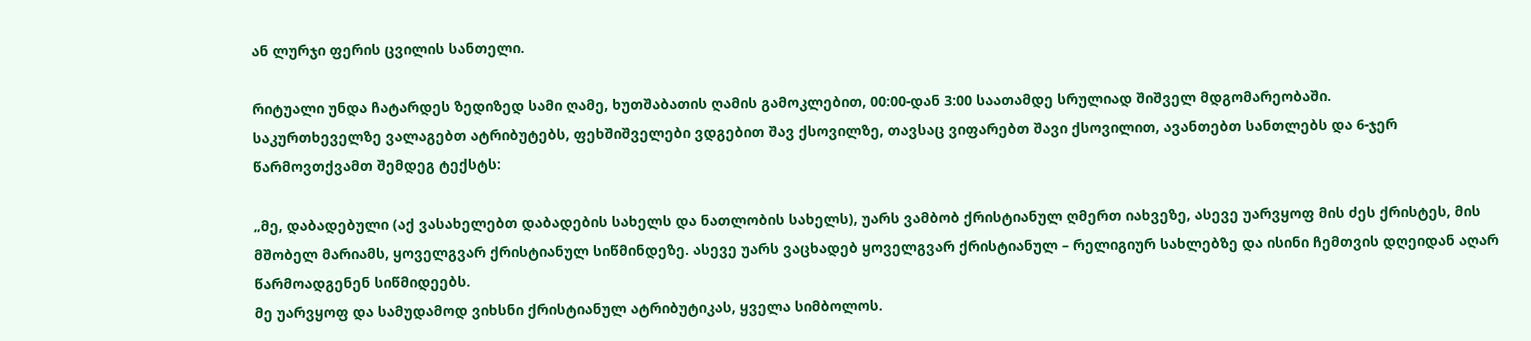ან ლურჯი ფერის ცვილის სანთელი.

რიტუალი უნდა ჩატარდეს ზედიზედ სამი ღამე, ხუთშაბათის ღამის გამოკლებით, 00:00-დან 3:00 საათამდე სრულიად შიშველ მდგომარეობაში.
საკურთხეველზე ვალაგებთ ატრიბუტებს, ფეხშიშველები ვდგებით შავ ქსოვილზე, თავსაც ვიფარებთ შავი ქსოვილით, ავანთებთ სანთლებს და 6-ჯერ წარმოვთქვამთ შემდეგ ტექსტს:

„მე, დაბადებული (აქ ვასახელებთ დაბადების სახელს და ნათლობის სახელს), უარს ვამბობ ქრისტიანულ ღმერთ იახვეზე, ასევე უარვყოფ მის ძეს ქრისტეს, მის მშობელ მარიამს, ყოველგვარ ქრისტიანულ სიწმინდეზე. ასევე უარს ვაცხადებ ყოველგვარ ქრისტიანულ – რელიგიურ სახლებზე და ისინი ჩემთვის დღეიდან აღარ წარმოადგენენ სიწმიდეებს.
მე უარვყოფ და სამუდამოდ ვიხსნი ქრისტიანულ ატრიბუტიკას, ყველა სიმბოლოს.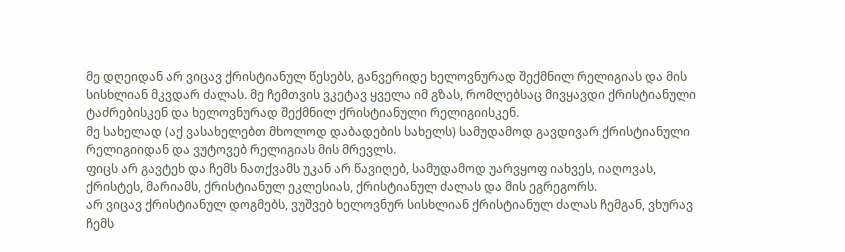მე დღეიდან არ ვიცავ ქრისტიანულ წესებს, განვერიდე ხელოვნურად შექმნილ რელიგიას და მის სისხლიან მკვდარ ძალას. მე ჩემთვის ვკეტავ ყველა იმ გზას, რომლებსაც მივყავდი ქრისტიანული ტაძრებისკენ და ხელოვნურად შექმნილ ქრისტიანული რელიგიისკენ.
მე სახელად (აქ ვასახელებთ მხოლოდ დაბადების სახელს) სამუდამოდ გავდივარ ქრისტიანული რელიგიიდან და ვუტოვებ რელიგიას მის მრევლს.
ფიცს არ გავტეხ და ჩემს ნათქვამს უკან არ წავიღებ, სამუდამოდ უარვყოფ იახვეს, იაღოვას, ქრისტეს, მარიამს, ქრისტიანულ ეკლესიას, ქრისტიანულ ძალას და მის ეგრეგორს.
არ ვიცავ ქრისტიანულ დოგმებს, ვუშვებ ხელოვნურ სისხლიან ქრისტიანულ ძალას ჩემგან, ვხურავ ჩემს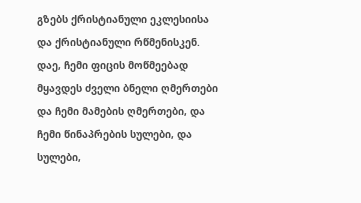გზებს ქრისტიანული ეკლესიისა და ქრისტიანული რწმენისკენ.
დაე, ჩემი ფიცის მოწმეებად მყავდეს ძველი ბნელი ღმერთები და ჩემი მამების ღმერთები, და ჩემი წინაპრების სულები, და სულები,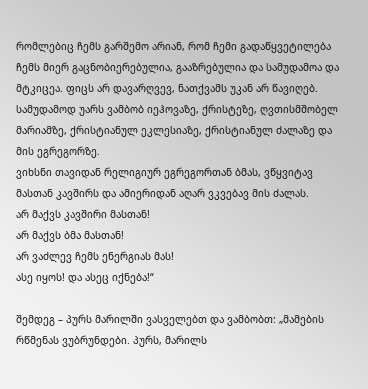რომლებიც ჩემს გარშემო არიან, რომ ჩემი გადაწყვეტილება ჩემს მიერ გაცნობიერებულია, გააზრებულია და სამუდამოა და მტკიცეა. ფიცს არ დავარღვევ, ნათქვამს უკან არ წავიღებ. სამუდამოდ უარს ვამბობ იეჰოვაზე, ქრისტეზე, ღვთისმშობელ მარიამზე, ქრისტიანულ ეკლესიაზე, ქრისტიანულ ძალაზე და მის ეგრეგორზე.
ვიხსნი თავიდან რელიგიურ ეგრეგორთან ბმას, ვწყვიტავ მასთან კავშირს და ამიერიდან აღარ ვკვებავ მის ძალას.
არ მაქვს კავშირი მასთან!
არ მაქვს ბმა მასთან!
არ ვაძლევ ჩემს ენერგიას მას!
ასე იყოს! და ასეც იქნება!“

შემდეგ – პურს მარილში ვასველებთ და ვამბობთ: „მამების რწმენას ვუბრუნდები. პურს, მარილს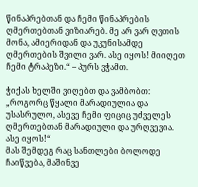წინაპრებთან და ჩემი წინაპრების ღმერთებთან ვიზიარებ. მე არ ვარ ღვთის მონა, ამიერიდან და უკუნისამდე ღმერთების შვილი ვარ. ასე იყოს! მიიღეთ ჩემი ტრაპეზი.“ – პურს ვჭამთ.

ჭიქას ხელში ვიღებთ და ვამბობთ: „როგორც წყალი მარადიულია და უსასრულო, ასევე ჩემი ფიციც უძველეს ღმერთებთან მარადიული და ურღვევია. ასე იყოს!“
მას შემდეგ რაც სანთლები ბოლოდე ჩაიწვება, მაშინვე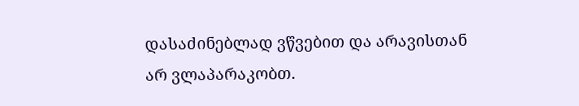დასაძინებლად ვწვებით და არავისთან არ ვლაპარაკობთ.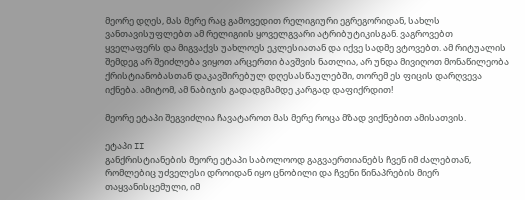მეორე დღეს, მას მერე რაც გამოვედით რელიგიური ეგრეგორიდან, სახლს ვანთავისუფლებთ ამ რელიგიის ყოველგვარი ატრიბუტიკისგან. ვაგროვებთ ყველაფერს და მიგვაქვს უახლოეს ეკლესიათან და იქვე სადმე ვტოვებთ. ამ რიტუალის შემდეგ არ შეიძლება ვიყოთ არცერთი ბავშვის ნათლია, არ უნდა მივიღოთ მონაწილეობა ქრისტიანობასთან დაკავშირებულ დღესასწაულებში, თორემ ეს ფიცის დარღვევა იქნება. ამიტომ, ამ ნაბიჯის გადადგმამდე კარგად დაფიქრდით!

მეორე ეტაპი შეგვიძლია ჩავატაროთ მას მერე როცა მზად ვიქნებით ამისათვის.

ეტაპი II
განქრისტიანების მეორე ეტაპი საბოლოოდ გაგვაერთიანებს ჩვენ იმ ძალებთან, რომლებიც უძველესი დროიდან იყო ცნობილი და ჩვენი წინაპრების მიერ თაყვანისცემული, იმ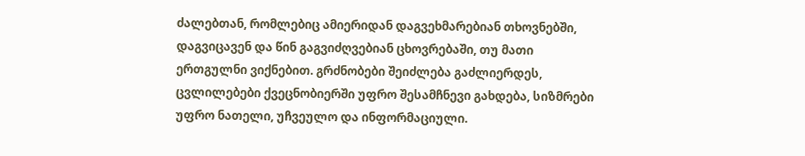ძალებთან, რომლებიც ამიერიდან დაგვეხმარებიან თხოვნებში, დაგვიცავენ და წინ გაგვიძღვებიან ცხოვრებაში, თუ მათი ერთგულნი ვიქნებით. გრძნობები შეიძლება გაძლიერდეს, ცვლილებები ქვეცნობიერში უფრო შესამჩნევი გახდება, სიზმრები უფრო ნათელი, უჩვეულო და ინფორმაციული.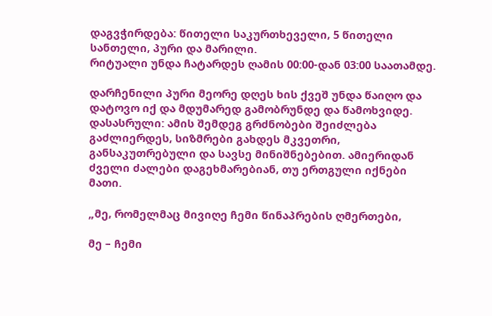დაგვჭირდება: წითელი საკურთხეველი, 5 წითელი სანთელი, პური და მარილი.
რიტუალი უნდა ჩატარდეს ღამის 00:00-დან 03:00 საათამდე.

დარჩენილი პური მეორე დღეს ხის ქვეშ უნდა წაიღო და დატოვო იქ და მდუმარედ გამობრუნდე და წამოხვიდე.
დასასრული: ამის შემდეგ გრძნობები შეიძლება გაძლიერდეს, სიზმრები გახდეს მკვეთრი, განსაკუთრებული და სავსე მინიშნებებით. ამიერიდან ძველი ძალები დაგეხმარებიან, თუ ერთგული იქნები მათი.

„მე, რომელმაც მივიღე ჩემი წინაპრების ღმერთები,

მე – ჩემი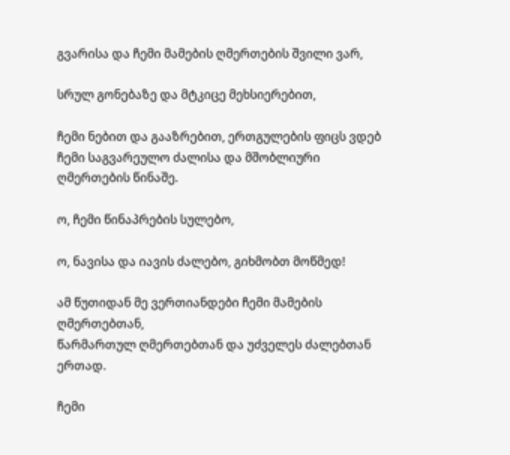გვარისა და ჩემი მამების ღმერთების შვილი ვარ,

სრულ გონებაზე და მტკიცე მეხსიერებით,

ჩემი ნებით და გააზრებით, ერთგულების ფიცს ვდებ ჩემი საგვარეულო ძალისა და მშობლიური ღმერთების წინაშე.

ო, ჩემი წინაპრების სულებო,

ო, ნავისა და იავის ძალებო, გიხმობთ მოწმედ!

ამ წუთიდან მე ვერთიანდები ჩემი მამების ღმერთებთან,
წარმართულ ღმერთებთან და უძველეს ძალებთან ერთად.

ჩემი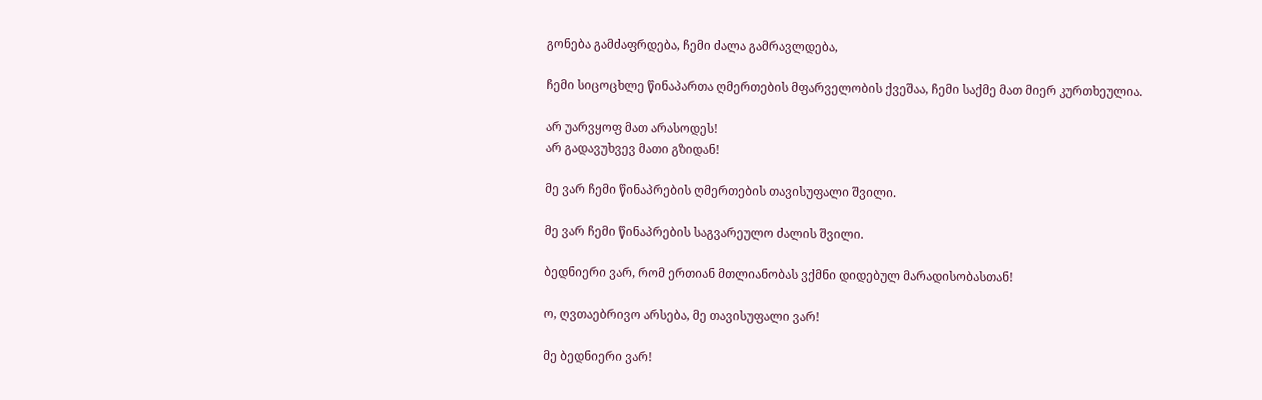გონება გამძაფრდება, ჩემი ძალა გამრავლდება,

ჩემი სიცოცხლე წინაპართა ღმერთების მფარველობის ქვეშაა, ჩემი საქმე მათ მიერ კურთხეულია.

არ უარვყოფ მათ არასოდეს!
არ გადავუხვევ მათი გზიდან!

მე ვარ ჩემი წინაპრების ღმერთების თავისუფალი შვილი.

მე ვარ ჩემი წინაპრების საგვარეულო ძალის შვილი.

ბედნიერი ვარ, რომ ერთიან მთლიანობას ვქმნი დიდებულ მარადისობასთან!

ო, ღვთაებრივო არსება, მე თავისუფალი ვარ!

მე ბედნიერი ვარ!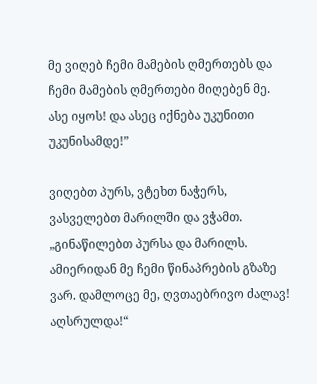მე ვიღებ ჩემი მამების ღმერთებს და ჩემი მამების ღმერთები მიღებენ მე.
ასე იყოს! და ასეც იქნება უკუნითი უკუნისამდე!”

ვიღებთ პურს, ვტეხთ ნაჭერს, ვასველებთ მარილში და ვჭამთ.
„გინაწილებთ პურსა და მარილს. ამიერიდან მე ჩემი წინაპრების გზაზე ვარ. დამლოცე მე, ღვთაებრივო ძალავ! აღსრულდა!“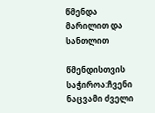წმენდა მარილით და სანთლით

წმენდისთვის საჭიროა:ჩვენი ნაცვამი ძველი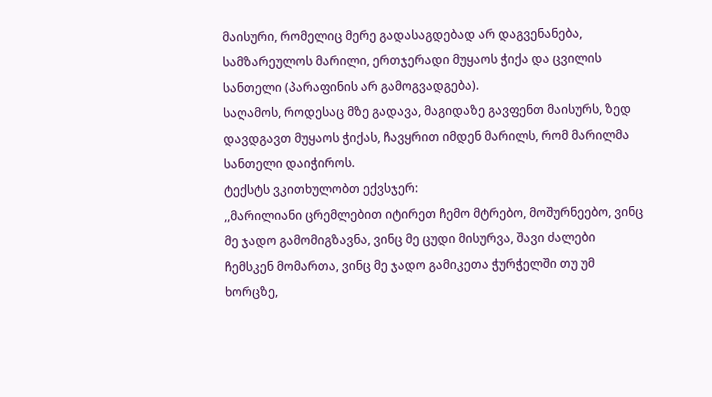მაისური, რომელიც მერე გადასაგდებად არ დაგვენანება, სამზარეულოს მარილი, ერთჯერადი მუყაოს ჭიქა და ცვილის სანთელი (პარაფინის არ გამოგვადგება).
საღამოს, როდესაც მზე გადავა, მაგიდაზე გავფენთ მაისურს, ზედ დავდგავთ მუყაოს ჭიქას, ჩავყრით იმდენ მარილს, რომ მარილმა სანთელი დაიჭიროს.
ტექსტს ვკითხულობთ ექვსჯერ:
,,მარილიანი ცრემლებით იტირეთ ჩემო მტრებო, მოშურნეებო, ვინც მე ჯადო გამომიგზავნა, ვინც მე ცუდი მისურვა, შავი ძალები ჩემსკენ მომართა, ვინც მე ჯადო გამიკეთა ჭურჭელში თუ უმ ხორცზე,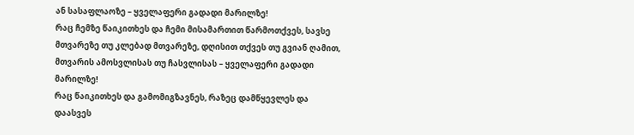ან სასაფლაოზე – ყველაფერი გადადი მარილზე!
რაც ჩემზე წაიკითხეს და ჩემი მისამართით წარმოთქვეს, სავსე მთვარეზე თუ კლებად მთვარეზე, დღისით თქვეს თუ გვიან ღამით, მთვარის ამოსვლისას თუ ჩასვლისას – ყველაფერი გადადი მარილზე!
რაც წაიკითხეს და გამომიგზავნეს, რაზეც დამწყევლეს და დაასვეს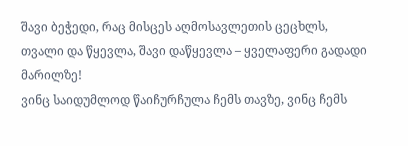შავი ბეჭედი, რაც მისცეს აღმოსავლეთის ცეცხლს, თვალი და წყევლა, შავი დაწყევლა – ყველაფერი გადადი მარილზე!
ვინც საიდუმლოდ წაიჩურჩულა ჩემს თავზე, ვინც ჩემს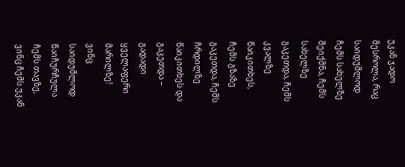უკან ჯადო მესროლა, რაც საიდუმლოდ ჩემს სახელზე შეიქმნა, ჩემს სახელზე გაკეთდა, ჩემს კვალზე წაიკითხეს, ჩემს გზაზე გაკეთდა, ჩემს ჩრდილზე წაიკითხეს და გაკეთდა – გადადი ყველაფერი მარილზე!
ვინც საიდუმლოდ წაიჩურჩულა ჩემს თავზე, ვინც ჩემს უკან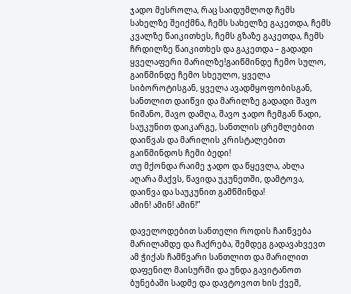ჯადო მესროლა, რაც საიდუმლოდ ჩემს სახელზე შეიქმნა, ჩემს სახელზე გაკეთდა, ჩემს კვალზე წაიკითხეს, ჩემს გზაზე გაკეთდა, ჩემს ჩრდილზე წაიკითხეს და გაკეთდა – გადადი ყველაფერი მარილზე!გაიწმინდე ჩემო სულო, გაიწმინდე ჩემო სხეულო, ყველა სიბოროტისგან, ყველა ავადმყოფობისგან, სანთლით დაიწვი და მარილზე გადადი შავო ნიშანო, შავო დამღა, შავო ჯადო ჩემგან წადი, საუკუნით დაიკარგე, სანთლის ცრემლებით დაიწვას და მარილის კრისტალებით გაიწმინდოს ჩემი ბედი!
თუ მქონდა რაიმე ჯადო და წყევლა, ახლა აღარა მაქვს, წავიდა უკუნეთში, დამტოვა, დაიწვა და საუკუნით გამწმინდა!
ამინ! ამინ! ამინ!”

დაველოდებით სანთელი როდის ჩაიწვება მარილამდე და ჩაქრება, შემდეგ გადავახვევთ ამ ჭიქას ჩამწვარი სანთლით და მარილით დაფენილ მაისურში და უნდა გავიტანოთ ბუნებაში სადმე და დავტოვოთ ხის ქვეშ,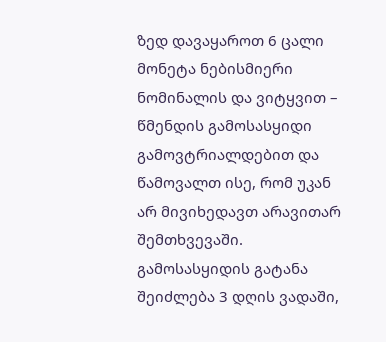ზედ დავაყაროთ 6 ცალი მონეტა ნებისმიერი ნომინალის და ვიტყვით – წმენდის გამოსასყიდი
გამოვტრიალდებით და წამოვალთ ისე, რომ უკან არ მივიხედავთ არავითარ შემთხვევაში.
გამოსასყიდის გატანა შეიძლება 3 დღის ვადაში,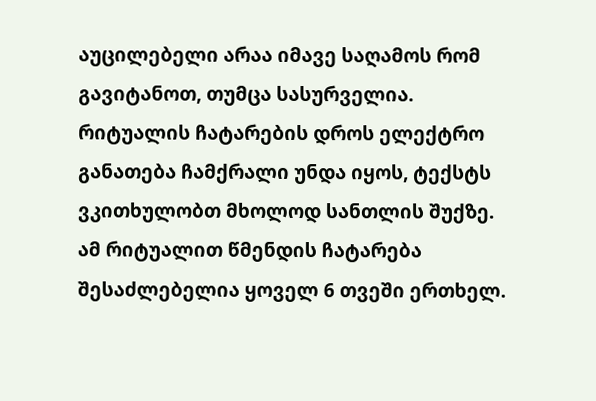აუცილებელი არაა იმავე საღამოს რომ გავიტანოთ, თუმცა სასურველია.
რიტუალის ჩატარების დროს ელექტრო განათება ჩამქრალი უნდა იყოს, ტექსტს ვკითხულობთ მხოლოდ სანთლის შუქზე.
ამ რიტუალით წმენდის ჩატარება შესაძლებელია ყოველ 6 თვეში ერთხელ.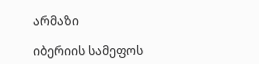არმაზი

იბერიის სამეფოს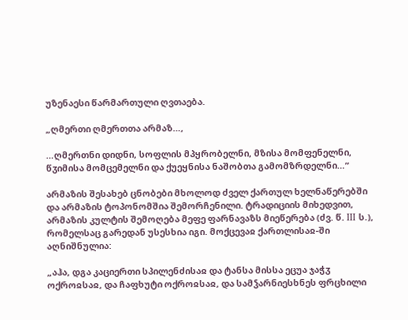უზენაესი წარმართული ღვთაება.

„ღმერთი ღმერთთა არმაზ…,

…ღმერთნი დიდნი, სოფლის მპყრობელნი, მზისა მომფენელნი, წჳიმისა მომცემელნი და ქუეყნისა ნაშობთა გამომზრდელნი…”

არმაზის შესახებ ცნობები მხოლოდ ძველ ქართულ ხელნაწერებში და არმაზის ტოპონომშია შემორჩენილი. ტრადიციის მიხედვით, არმაზის კულტის შემოღება მეფე ფარნავაზს მიეწერება (ძვ. წ. III ს.), რომელსაც გარედან უსესხია იგი. მოქცევაჲ ქართლისაჲ-ში აღნიშნულია:

„აჰა, დგა კაციერთი სპილენძისაჲ და ტანსა მისსა ეცუა ჯაჭჳ ოქროჲსაჲ, და ჩაფხუტი ოქროჲსაჲ, და სამჴარნიესხნეს ფრცხილი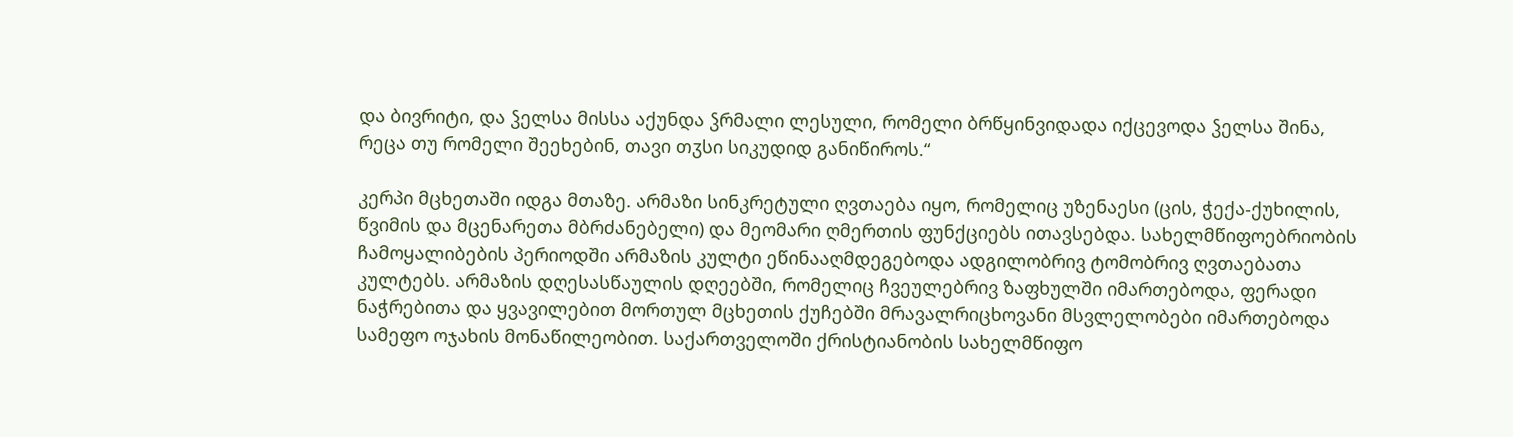და ბივრიტი, და ჴელსა მისსა აქუნდა ჴრმალი ლესული, რომელი ბრწყინვიდადა იქცევოდა ჴელსა შინა, რეცა თუ რომელი შეეხებინ, თავი თჳსი სიკუდიდ განიწიროს.“

კერპი მცხეთაში იდგა მთაზე. არმაზი სინკრეტული ღვთაება იყო, რომელიც უზენაესი (ცის, ჭექა-ქუხილის, წვიმის და მცენარეთა მბრძანებელი) და მეომარი ღმერთის ფუნქციებს ითავსებდა. სახელმწიფოებრიობის ჩამოყალიბების პერიოდში არმაზის კულტი ეწინააღმდეგებოდა ადგილობრივ ტომობრივ ღვთაებათა კულტებს. არმაზის დღესასწაულის დღეებში, რომელიც ჩვეულებრივ ზაფხულში იმართებოდა, ფერადი ნაჭრებითა და ყვავილებით მორთულ მცხეთის ქუჩებში მრავალრიცხოვანი მსვლელობები იმართებოდა სამეფო ოჯახის მონაწილეობით. საქართველოში ქრისტიანობის სახელმწიფო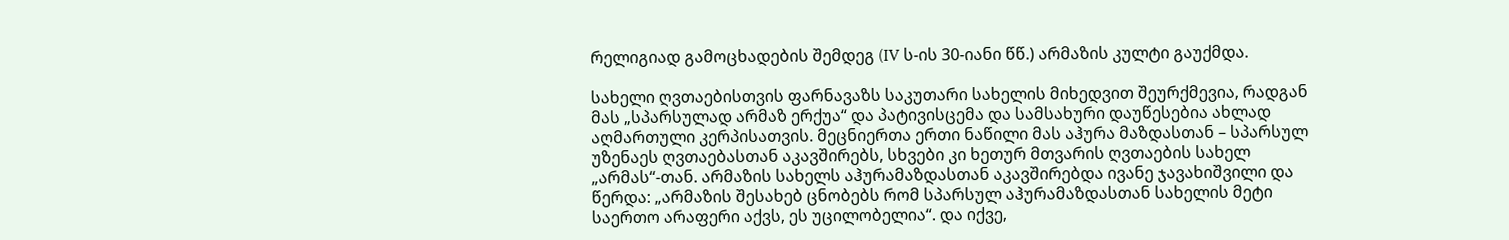რელიგიად გამოცხადების შემდეგ (IV ს-ის 30-იანი წწ.) არმაზის კულტი გაუქმდა.

სახელი ღვთაებისთვის ფარნავაზს საკუთარი სახელის მიხედვით შეურქმევია, რადგან მას „სპარსულად არმაზ ერქუა“ და პატივისცემა და სამსახური დაუწესებია ახლად აღმართული კერპისათვის. მეცნიერთა ერთი ნაწილი მას აჰურა მაზდასთან – სპარსულ უზენაეს ღვთაებასთან აკავშირებს, სხვები კი ხეთურ მთვარის ღვთაების სახელ „არმას“-თან. არმაზის სახელს აჰურამაზდასთან აკავშირებდა ივანე ჯავახიშვილი და წერდა: „არმაზის შესახებ ცნობებს რომ სპარსულ აჰურამაზდასთან სახელის მეტი საერთო არაფერი აქვს, ეს უცილობელია“. და იქვე,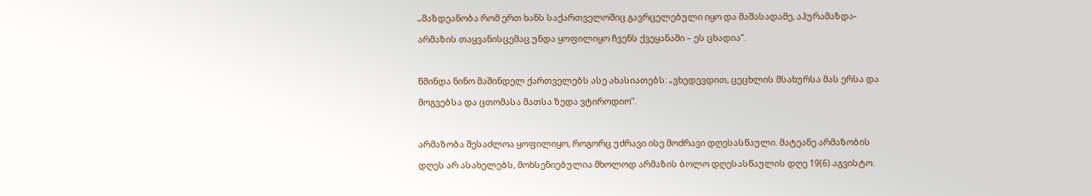„მაზდეანობა რომ ერთ ხანს საქართველოშიც გავრცელებული იყო და მაშასადამე, აჰურამაზდა-არმაზის თაყვანისცემაც უნდა ყოფილიყო ჩვენს ქვეყანაში – ეს ცხადია“.

წმინდა ნინო მაშინდელ ქართველებს ასე ახასიათებს: „ვხედევდით, ცეცხლის მსახურსა მას ერსა და მოგვებსა და ცთომასა მათსა ზედა ვტიროდიო“.

არმაზობა შესაძლოა ყოფილიყო, როგორც უძრავი ისე მოძრავი დღესასწაული. მატეანე არმაზობის დღეს არ ასახელებს, მოხსენიებულია მხოლოდ არმაზის ბოლო დღესასწაულის დღე 19(6) აგვისტო.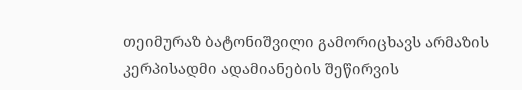თეიმურაზ ბატონიშვილი გამორიცხავს არმაზის კერპისადმი ადამიანების შეწირვის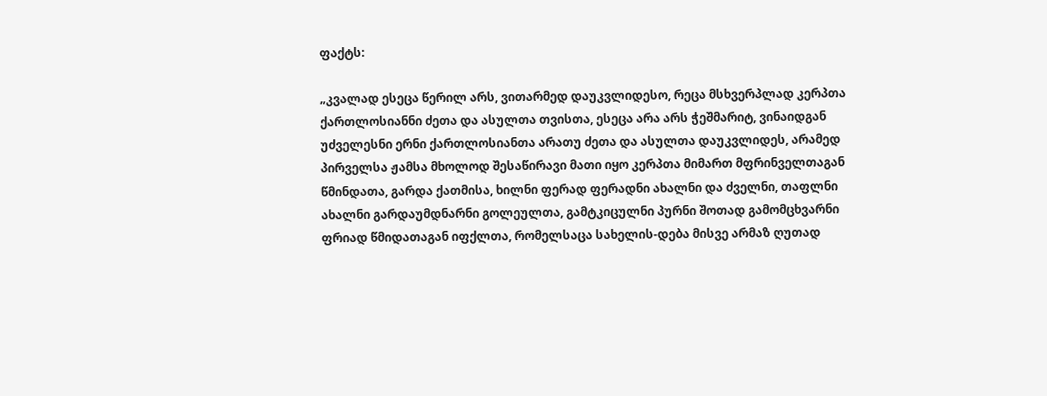ფაქტს:

„კვალად ესეცა წერილ არს, ვითარმედ დაუკვლიდესო, რეცა მსხვერპლად კერპთა ქართლოსიანნი ძეთა და ასულთა თვისთა, ესეცა არა არს ჭეშმარიტ, ვინაიდგან უძველესნი ერნი ქართლოსიანთა არათუ ძეთა და ასულთა დაუკვლიდეს, არამედ პირველსა ჟამსა მხოლოდ შესაწირავი მათი იყო კერპთა მიმართ მფრინველთაგან წმინდათა, გარდა ქათმისა, ხილნი ფერად ფერადნი ახალნი და ძველნი, თაფლნი ახალნი გარდაუმდნარნი გოლეულთა, გამტკიცულნი პურნი შოთად გამომცხვარნი ფრიად წმიდათაგან იფქლთა, რომელსაცა სახელის-დება მისვე არმაზ ღუთად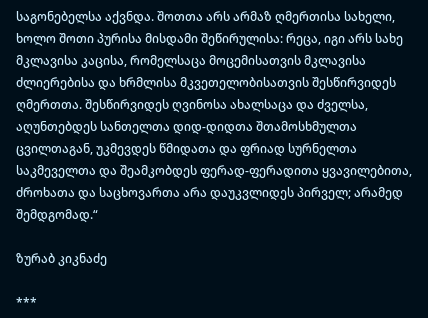საგონებელსა აქვნდა. შოთთა არს არმაზ ღმერთისა სახელი, ხოლო შოთი პურისა მისდამი შეწირულისა: რეცა, იგი არს სახე მკლავისა კაცისა, რომელსაცა მოცემისათვის მკლავისა ძლიერებისა და ხრმლისა მკვეთელობისათვის შესწირვიდეს ღმერთთა. შესწირვიდეს ღვინოსა ახალსაცა და ძველსა, აღუნთებდეს სანთელთა დიდ-დიდთა შთამოსხმულთა ცვილთაგან, უკმევდეს წმიდათა და ფრიად სურნელთა საკმეველთა და შეამკობდეს ფერად-ფერადითა ყვავილებითა, ძროხათა და საცხოვართა არა დაუკვლიდეს პირველ; არამედ შემდგომად.“

ზურაბ კიკნაძე

***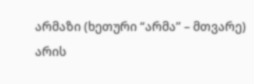არმაზი (ხეთური “არმა” – მთვარე) არის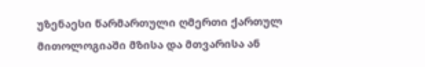უზენაესი წარმართული ღმერთი ქართულ მითოლოგიაში მზისა და მთვარისა ან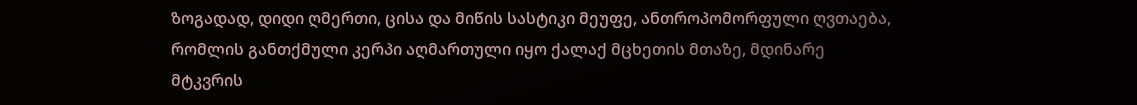ზოგადად, დიდი ღმერთი, ცისა და მიწის სასტიკი მეუფე, ანთროპომორფული ღვთაება, რომლის განთქმული კერპი აღმართული იყო ქალაქ მცხეთის მთაზე, მდინარე მტკვრის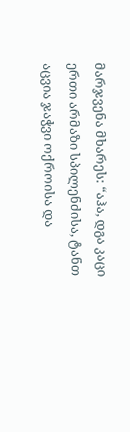მარჯვენა მხარეს: “აჰა, დგა კაცი ერთი არმაზი სპილენძისა, ტანთ აცვია ჯაჭვი ოქროისა და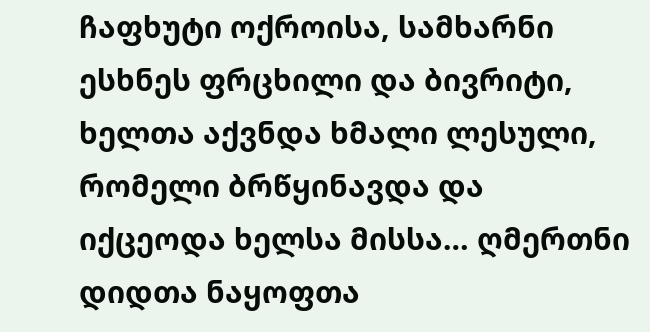ჩაფხუტი ოქროისა, სამხარნი ესხნეს ფრცხილი და ბივრიტი, ხელთა აქვნდა ხმალი ლესული, რომელი ბრწყინავდა და იქცეოდა ხელსა მისსა… ღმერთნი დიდთა ნაყოფთა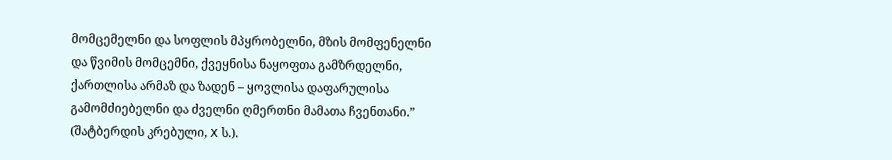მომცემელნი და სოფლის მპყრობელნი, მზის მომფენელნი და წვიმის მომცემნი, ქვეყნისა ნაყოფთა გამზრდელნი, ქართლისა არმაზ და ზადენ – ყოვლისა დაფარულისა გამომძიებელნი და ძველნი ღმერთნი მამათა ჩვენთანი.” (შატბერდის კრებული, X ს.).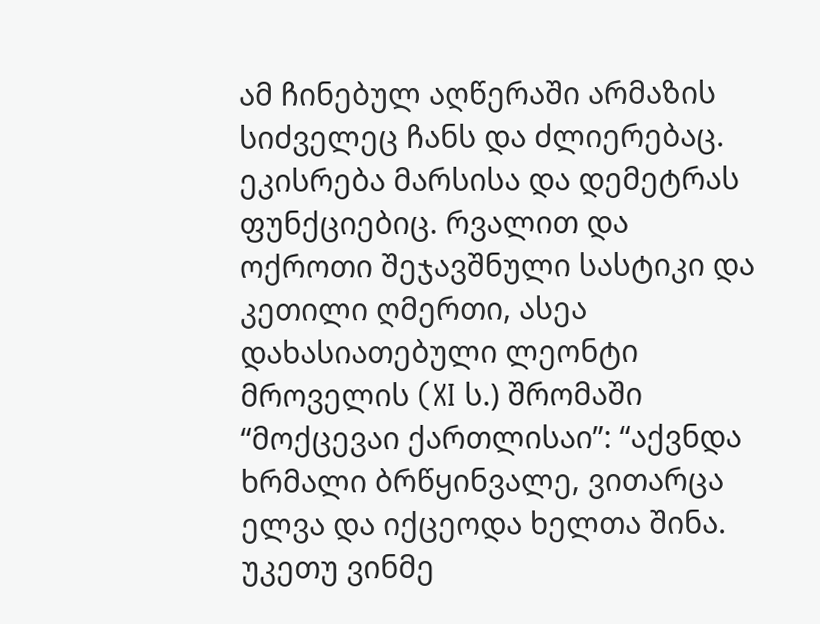ამ ჩინებულ აღწერაში არმაზის სიძველეც ჩანს და ძლიერებაც. ეკისრება მარსისა და დემეტრას ფუნქციებიც. რვალით და ოქროთი შეჯავშნული სასტიკი და კეთილი ღმერთი, ასეა დახასიათებული ლეონტი მროველის (XI ს.) შრომაში “მოქცევაი ქართლისაი”: “აქვნდა ხრმალი ბრწყინვალე, ვითარცა ელვა და იქცეოდა ხელთა შინა. უკეთუ ვინმე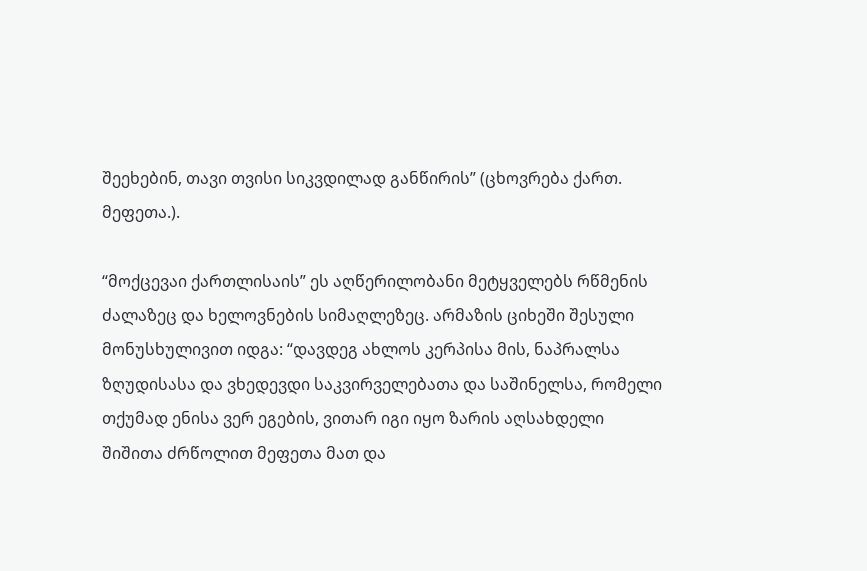შეეხებინ, თავი თვისი სიკვდილად განწირის” (ცხოვრება ქართ. მეფეთა.).

“მოქცევაი ქართლისაის” ეს აღწერილობანი მეტყველებს რწმენის ძალაზეც და ხელოვნების სიმაღლეზეც. არმაზის ციხეში შესული მონუსხულივით იდგა: “დავდეგ ახლოს კერპისა მის, ნაპრალსა ზღუდისასა და ვხედევდი საკვირველებათა და საშინელსა, რომელი თქუმად ენისა ვერ ეგების, ვითარ იგი იყო ზარის აღსახდელი შიშითა ძრწოლით მეფეთა მათ და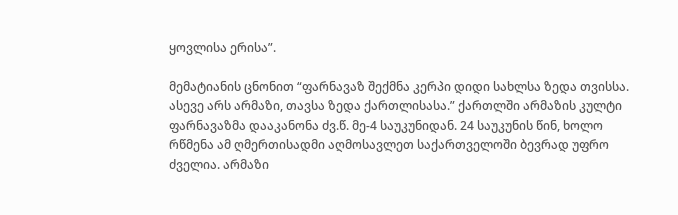ყოვლისა ერისა”.

მემატიანის ცნონით “ფარნავაზ შექმნა კერპი დიდი სახლსა ზედა თვისსა. ასევე არს არმაზი, თავსა ზედა ქართლისასა.” ქართლში არმაზის კულტი ფარნავაზმა დააკანონა ძვ.წ. მე-4 საუკუნიდან. 24 საუკუნის წინ, ხოლო რწმენა ამ ღმერთისადმი აღმოსავლეთ საქართველოში ბევრად უფრო ძველია. არმაზი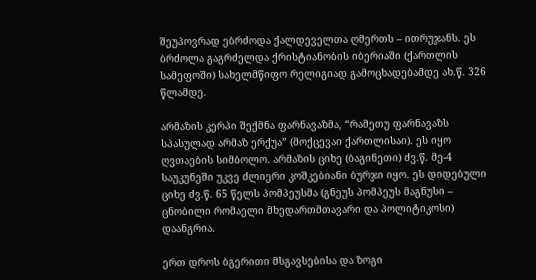შეუპოვრად ებრძოდა ქალდეველთა ღმერთს – ითრუჯანს. ეს ბრძოლა გაგრძელდა ქრისტიანობის იბერიაში (ქართლის სამეფოში) სახელმწიფო რელიგიად გამოცხადებამდე ახ.წ. 326 წლამდე.

არმაზის კერპი შექმნა ფარნავაზმა, “რამეთუ ფარნავაზს სპასულად არმაზ ერქუა” (მოქცევაი ქართლისაი). ეს იყო ღვთაების სიმბოლო. არმაზის ციხე (ბაგინეთი) ძვ.წ. მე-4 საუკუნეში უკვე ძლიერი კოშკებიანი ბურჯი იყო. ეს დიდებული ციხე ძვ.წ. 65 წელს პომპეუსმა (გნეუს პომპეუს მაგნუსი – ცნობილი რომაელი მხედართმთავარი და პოლიტიკოსი) დაანგრია.

ერთ დროს ბგერითი მსგავსებისა და ზოგი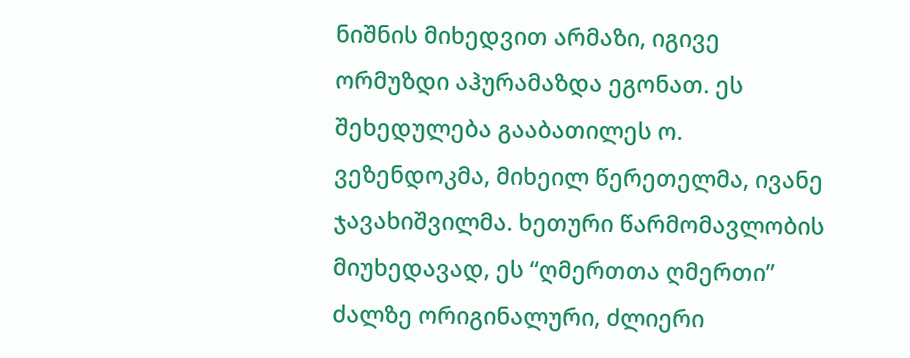ნიშნის მიხედვით არმაზი, იგივე ორმუზდი აჰურამაზდა ეგონათ. ეს შეხედულება გააბათილეს ო. ვეზენდოკმა, მიხეილ წერეთელმა, ივანე ჯავახიშვილმა. ხეთური წარმომავლობის მიუხედავად, ეს “ღმერთთა ღმერთი” ძალზე ორიგინალური, ძლიერი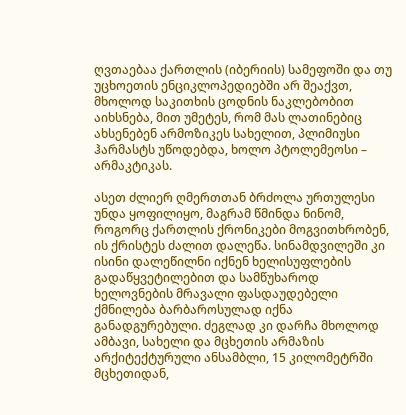ღვთაებაა ქართლის (იბერიის) სამეფოში და თუ უცხოეთის ენციკლოპედიებში არ შეაქვთ, მხოლოდ საკითხის ცოდნის ნაკლებობით აიხსნება, მით უმეტეს, რომ მას ლათინებიც ახსენებენ არმოზიკეს სახელით, პლიმიუსი ჰარმასტს უწოდებდა, ხოლო პტოლემეოსი – არმაკტიკას.

ასეთ ძლიერ ღმერთთან ბრძოლა ურთულესი უნდა ყოფილიყო, მაგრამ წმინდა ნინომ, როგორც ქართლის ქრონიკები მოგვითხრობენ, ის ქრისტეს ძალით დალეწა. სინამდვილეში კი ისინი დალეწილნი იქნენ ხელისუფლების გადაწყვეტილებით და სამწუხაროდ ხელოვნების მრავალი ფასდაუდებელი ქმნილება ბარბაროსულად იქნა განადგურებული. ძეგლად კი დარჩა მხოლოდ ამბავი, სახელი და მცხეთის არმაზის არქიტექტურული ანსამბლი, 15 კილომეტრში მცხეთიდან,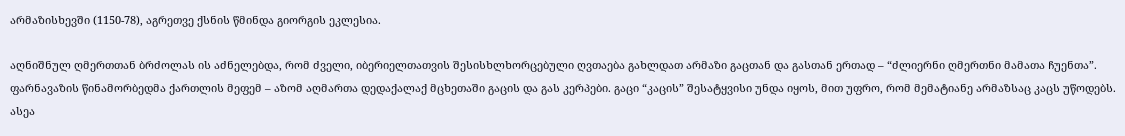არმაზისხევში (1150-78), აგრეთვე ქსნის წმინდა გიორგის ეკლესია.

აღნიშნულ ღმერთთან ბრძოლას ის აძნელებდა, რომ ძველი, იბერიელთათვის შესისხლხორცებული ღვთაება გახლდათ არმაზი გაცთან და გასთან ერთად – “ძლიერნი ღმერთნი მამათა ჩუენთა”. ფარნავაზის წინამორბედმა ქართლის მეფემ – აზომ აღმართა დედაქალაქ მცხეთაში გაცის და გას კერპები. გაცი “კაცის” შესატყვისი უნდა იყოს, მით უფრო, რომ მემატიანე არმაზსაც კაცს უწოდებს. ასეა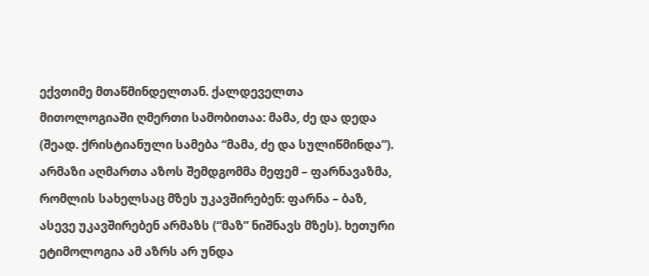ექვთიმე მთაწმინდელთან. ქალდეველთა მითოლოგიაში ღმერთი სამობითაა: მამა, ძე და დედა (შეად. ქრისტიანული სამება “მამა, ძე და სულიწმინდა”). არმაზი აღმართა აზოს შემდგომმა მეფემ – ფარნავაზმა, რომლის სახელსაც მზეს უკავშირებენ: ფარნა – ბაზ, ასევე უკავშირებენ არმაზს (“მაზ” ნიშნავს მზეს). ხეთური ეტიმოლოგია ამ აზრს არ უნდა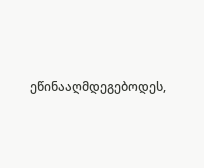ეწინააღმდეგებოდეს,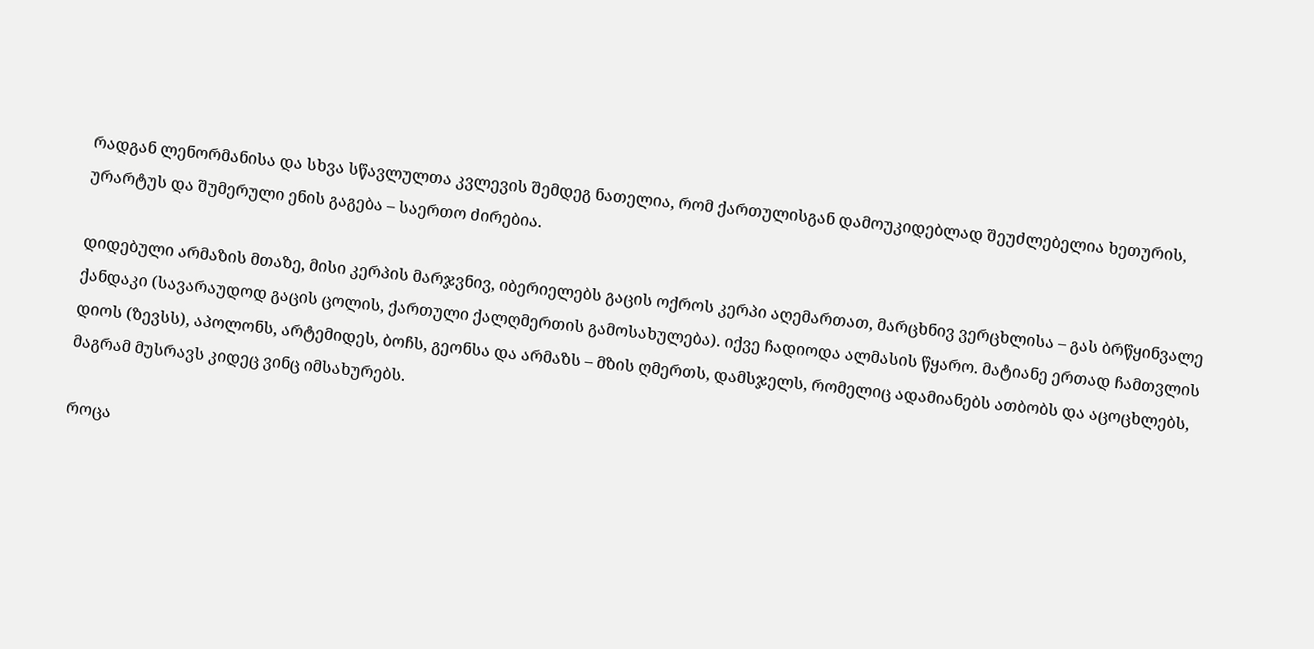რადგან ლენორმანისა და სხვა სწავლულთა კვლევის შემდეგ ნათელია, რომ ქართულისგან დამოუკიდებლად შეუძლებელია ხეთურის, ურარტუს და შუმერული ენის გაგება – საერთო ძირებია.

დიდებული არმაზის მთაზე, მისი კერპის მარჯვნივ, იბერიელებს გაცის ოქროს კერპი აღემართათ, მარცხნივ ვერცხლისა – გას ბრწყინვალე ქანდაკი (სავარაუდოდ გაცის ცოლის, ქართული ქალღმერთის გამოსახულება). იქვე ჩადიოდა ალმასის წყარო. მატიანე ერთად ჩამთვლის დიოს (ზევსს), აპოლონს, არტემიდეს, ბოჩს, გეონსა და არმაზს – მზის ღმერთს, დამსჯელს, რომელიც ადამიანებს ათბობს და აცოცხლებს, მაგრამ მუსრავს კიდეც ვინც იმსახურებს.

როცა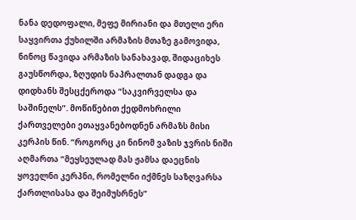ნანა დედოფალი, მეფე მირიანი და მთელი ერი საყვირთა ქუხილში არმაზის მთაზე გამოვიდა, ნინოც წავიდა არმაზის სანახავად, შიდაციხეს გაუსწორდა, ზღუდის ნაპრალთან დადგა და დიდხანს შესცქეროდა “საკვირველსა და საშინელს”. მოწიწებით ქედმოხრილი ქართველები ეთაყვანებოდნენ არმაზს მისი კერპის წინ. “როგორც კი ნინომ ვაზის ჯვრის ნიში აღმართა “მეყსეულად მას ჟამსა დაეცნის ყოველნი კერპნი, რომელნი იქმნეს საზღვარსა ქართლისასა და შეიმუსრნეს”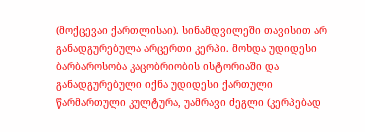(მოქცევაი ქართლისაი). სინამდვილეში თავისით არ განადგურებულა არცერთი კერპი. მოხდა უდიდესი ბარბაროსობა კაცობრიობის ისტორიაში და განადგურებული იქნა უდიდესი ქართული წარმართული კულტურა, უამრავი ძეგლი (კერპებად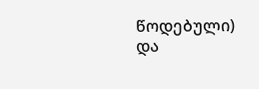წოდებული) და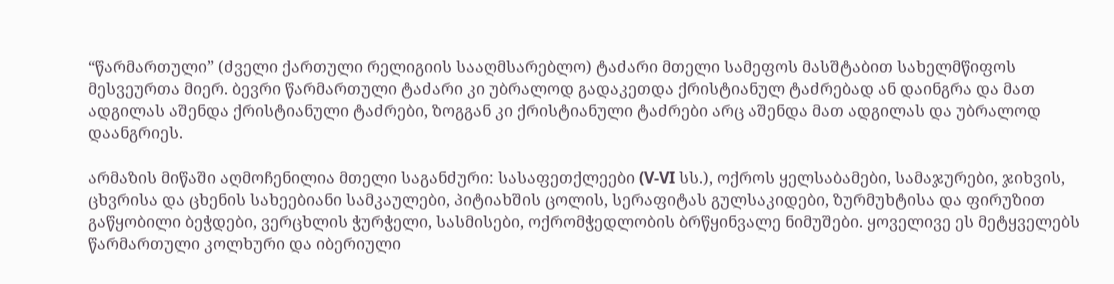“წარმართული” (ძველი ქართული რელიგიის სააღმსარებლო) ტაძარი მთელი სამეფოს მასშტაბით სახელმწიფოს მესვეურთა მიერ. ბევრი წარმართული ტაძარი კი უბრალოდ გადაკეთდა ქრისტიანულ ტაძრებად ან დაინგრა და მათ ადგილას აშენდა ქრისტიანული ტაძრები, ზოგგან კი ქრისტიანული ტაძრები არც აშენდა მათ ადგილას და უბრალოდ დაანგრიეს.

არმაზის მიწაში აღმოჩენილია მთელი საგანძური: სასაფეთქლეები (V-VI სს.), ოქროს ყელსაბამები, სამაჯურები, ჯიხვის, ცხვრისა და ცხენის სახეებიანი სამკაულები, პიტიახშის ცოლის, სერაფიტას გულსაკიდები, ზურმუხტისა და ფირუზით გაწყობილი ბეჭდები, ვერცხლის ჭურჭელი, სასმისები, ოქრომჭედლობის ბრწყინვალე ნიმუშები. ყოველივე ეს მეტყველებს წარმართული კოლხური და იბერიული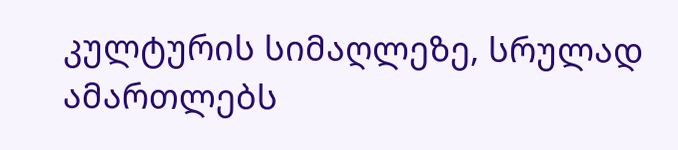კულტურის სიმაღლეზე, სრულად ამართლებს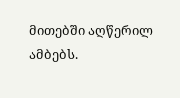მითებში აღწერილ ამბებს.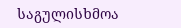საგულისხმოა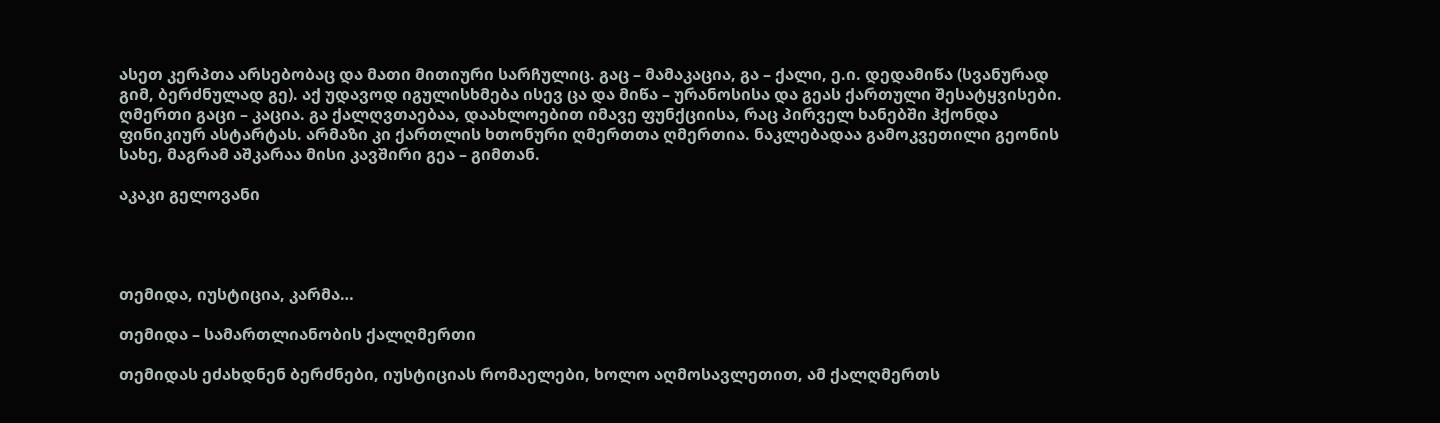ასეთ კერპთა არსებობაც და მათი მითიური სარჩულიც. გაც – მამაკაცია, გა – ქალი, ე.ი. დედამიწა (სვანურად გიმ, ბერძნულად გე). აქ უდავოდ იგულისხმება ისევ ცა და მიწა – ურანოსისა და გეას ქართული შესატყვისები. ღმერთი გაცი – კაცია. გა ქალღვთაებაა, დაახლოებით იმავე ფუნქციისა, რაც პირველ ხანებში ჰქონდა ფინიკიურ ასტარტას. არმაზი კი ქართლის ხთონური ღმერთთა ღმერთია. ნაკლებადაა გამოკვეთილი გეონის სახე, მაგრამ აშკარაა მისი კავშირი გეა – გიმთან.

აკაკი გელოვანი




თემიდა, იუსტიცია, კარმა…

თემიდა – სამართლიანობის ქალღმერთი

თემიდას ეძახდნენ ბერძნები, იუსტიციას რომაელები, ხოლო აღმოსავლეთით, ამ ქალღმერთს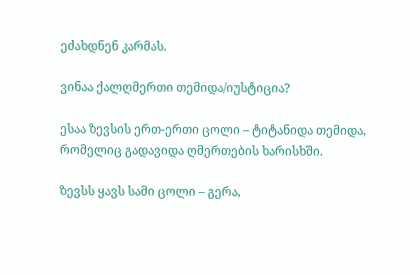ეძახდნენ კარმას.

ვინაა ქალღმერთი თემიდა/იუსტიცია?

ესაა ზევსის ერთ-ერთი ცოლი – ტიტანიდა თემიდა, რომელიც გადავიდა ღმერთების ხარისხში.

ზევსს ყავს სამი ცოლი – გერა,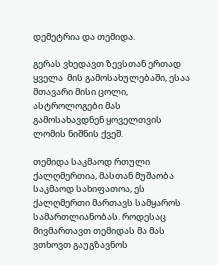დემეტრია და თემიდა.

გერას ვხედავთ ზევსთან ერთად ყველა  მის გამოსახულებაში, ესაა მთავარი მისი ცოლი, ასტროლოგები მას გამოსახავდნენ ყოველთვის ლომის ნიშნის ქვეშ.

თემიდა საკმაოდ რთული ქალღმერთია, მასთან მუშაობა საკმაოდ სახიფათოა, ეს ქალღმერთი მართავს სამყაროს სამართლიანობას. როდესაც მივმართავთ თემიდას მა მას ვთხოვთ გაუგზავნოს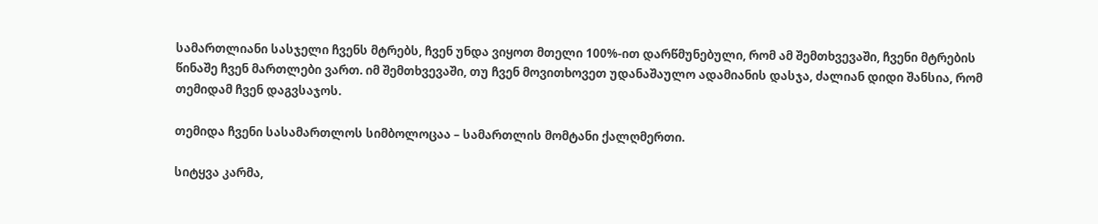სამართლიანი სასჯელი ჩვენს მტრებს, ჩვენ უნდა ვიყოთ მთელი 100%-ით დარწმუნებული, რომ ამ შემთხვევაში, ჩვენი მტრების წინაშე ჩვენ მართლები ვართ. იმ შემთხვევაში, თუ ჩვენ მოვითხოვეთ უდანაშაულო ადამიანის დასჯა, ძალიან დიდი შანსია, რომ თემიდამ ჩვენ დაგვსაჯოს.

თემიდა ჩვენი სასამართლოს სიმბოლოცაა – სამართლის მომტანი ქალღმერთი.

სიტყვა კარმა,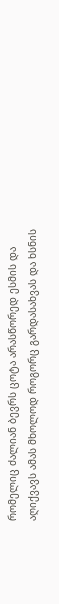რომელიც ძალიან ბევრს ცოტა არასწორედ ესმის და აღიქვავს ამას მხოლოდ როგორც გარდასახვას და ხსნის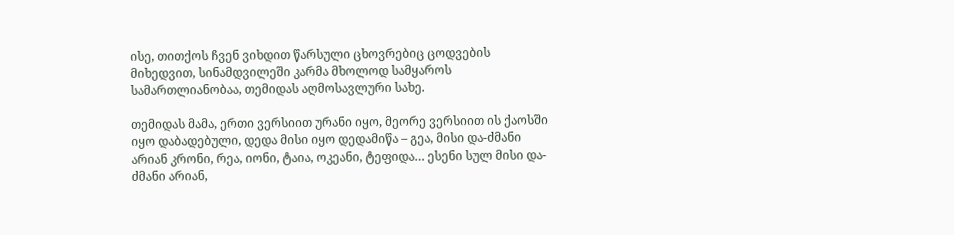ისე, თითქოს ჩვენ ვიხდით წარსული ცხოვრებიც ცოდვების მიხედვით, სინამდვილეში კარმა მხოლოდ სამყაროს სამართლიანობაა, თემიდას აღმოსავლური სახე.

თემიდას მამა, ერთი ვერსიით ურანი იყო, მეორე ვერსიით ის ქაოსში იყო დაბადებული, დედა მისი იყო დედამიწა – გეა, მისი და-ძმანი არიან კრონი, რეა, იონი, ტაია, ოკეანი, ტეფიდა… ესენი სულ მისი და-ძმანი არიან,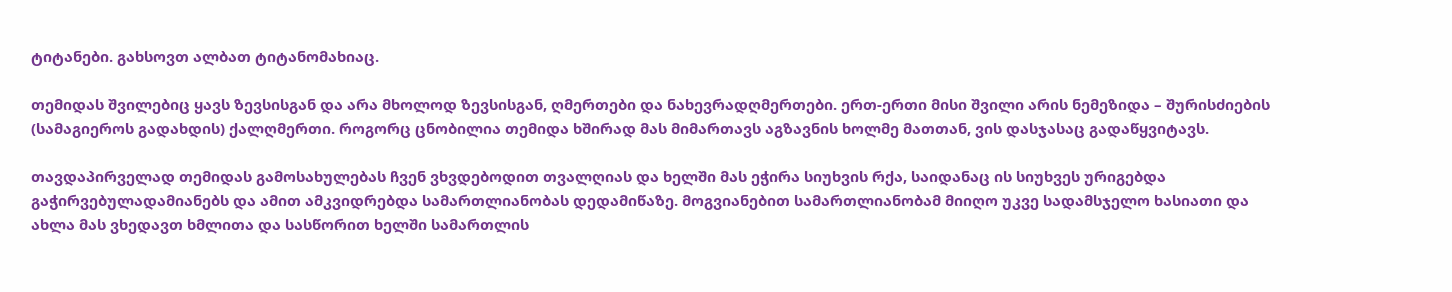ტიტანები. გახსოვთ ალბათ ტიტანომახიაც.

თემიდას შვილებიც ყავს ზევსისგან და არა მხოლოდ ზევსისგან, ღმერთები და ნახევრადღმერთები. ერთ-ერთი მისი შვილი არის ნემეზიდა – შურისძიების (სამაგიეროს გადახდის) ქალღმერთი. როგორც ცნობილია თემიდა ხშირად მას მიმართავს აგზავნის ხოლმე მათთან, ვის დასჯასაც გადაწყვიტავს.

თავდაპირველად თემიდას გამოსახულებას ჩვენ ვხვდებოდით თვალღიას და ხელში მას ეჭირა სიუხვის რქა, საიდანაც ის სიუხვეს ურიგებდა გაჭირვებულადამიანებს და ამით ამკვიდრებდა სამართლიანობას დედამიწაზე. მოგვიანებით სამართლიანობამ მიიღო უკვე სადამსჯელო ხასიათი და ახლა მას ვხედავთ ხმლითა და სასწორით ხელში სამართლის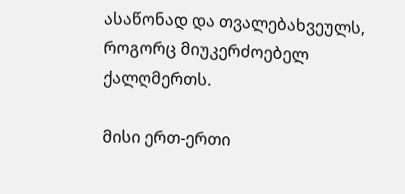ასაწონად და თვალებახვეულს, როგორც მიუკერძოებელ ქალღმერთს.

მისი ერთ-ერთი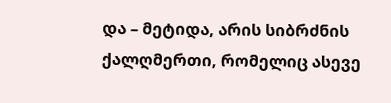და – მეტიდა, არის სიბრძნის ქალღმერთი, რომელიც ასევე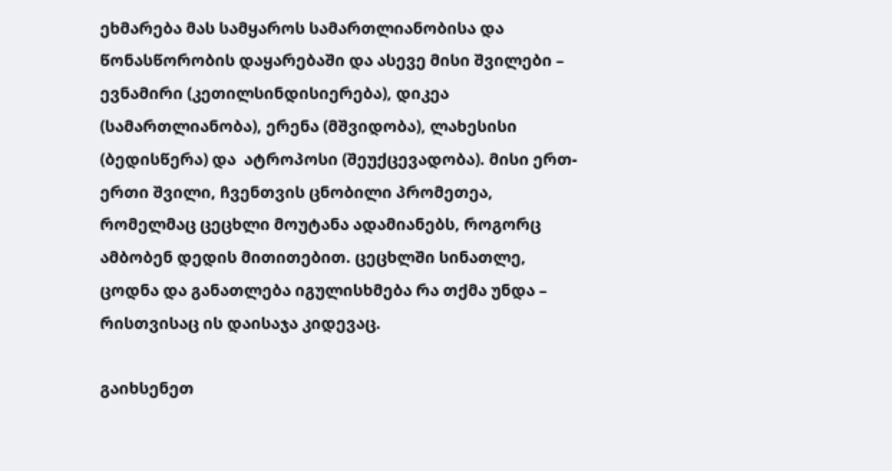ეხმარება მას სამყაროს სამართლიანობისა და წონასწორობის დაყარებაში და ასევე მისი შვილები – ევნამირი (კეთილსინდისიერება), დიკეა (სამართლიანობა), ერენა (მშვიდობა), ლახესისი (ბედისწერა) და  ატროპოსი (შეუქცევადობა). მისი ერთ-ერთი შვილი, ჩვენთვის ცნობილი პრომეთეა, რომელმაც ცეცხლი მოუტანა ადამიანებს, როგორც ამბობენ დედის მითითებით. ცეცხლში სინათლე, ცოდნა და განათლება იგულისხმება რა თქმა უნდა – რისთვისაც ის დაისაჯა კიდევაც.

გაიხსენეთ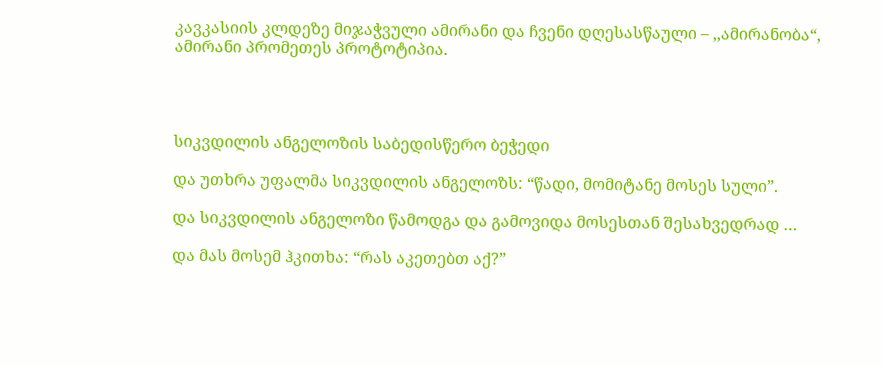კავკასიის კლდეზე მიჯაჭვული ამირანი და ჩვენი დღესასწაული – ,,ამირანობა“, ამირანი პრომეთეს პროტოტიპია.




სიკვდილის ანგელოზის საბედისწერო ბეჭედი

და უთხრა უფალმა სიკვდილის ანგელოზს: “წადი, მომიტანე მოსეს სული”.

და სიკვდილის ანგელოზი წამოდგა და გამოვიდა მოსესთან შესახვედრად …

და მას მოსემ ჰკითხა: “რას აკეთებთ აქ?”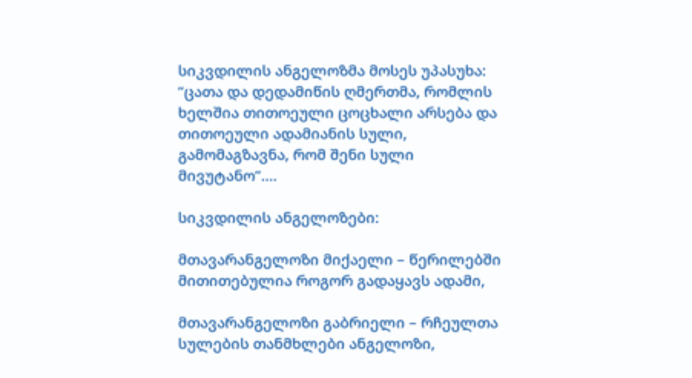სიკვდილის ანგელოზმა მოსეს უპასუხა: ”ცათა და დედამიწის ღმერთმა, რომლის ხელშია თითოეული ცოცხალი არსება და თითოეული ადამიანის სული, გამომაგზავნა, რომ შენი სული მივუტანო”….

სიკვდილის ანგელოზები:

მთავარანგელოზი მიქაელი – წერილებში მითითებულია როგორ გადაყავს ადამი,

მთავარანგელოზი გაბრიელი – რჩეულთა სულების თანმხლები ანგელოზი,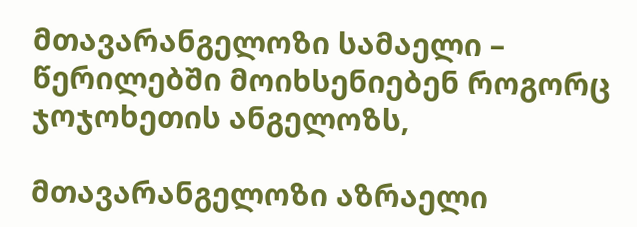მთავარანგელოზი სამაელი – წერილებში მოიხსენიებენ როგორც ჯოჯოხეთის ანგელოზს,

მთავარანგელოზი აზრაელი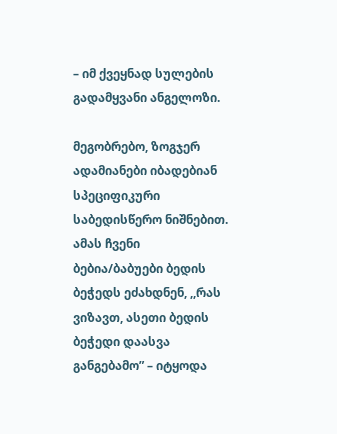– იმ ქვეყნად სულების გადამყვანი ანგელოზი.

მეგობრებო, ზოგჯერ ადამიანები იბადებიან სპეციფიკური საბედისწერო ნიშნებით. ამას ჩვენი ბებია/ბაბუები ბედის ბეჭედს ეძახდნენ, ,,რას ვიზავთ, ასეთი ბედის ბეჭედი დაასვა განგებამო” – იტყოდა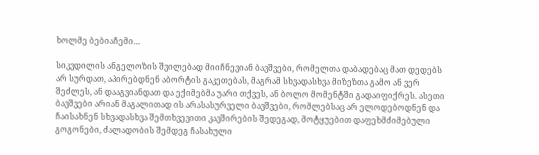ხოლმე ბებიაჩემი…

სიკვდილის ანგელოზის შვილებად მიიჩნევიან ბავშვები, რომელთა დაბადებაც მათ დედებს არ სურდათ, აპირებდნენ აბორტის გაკეთებას, მაგრამ სხვადასხვა მიზეზთა გამო ან ვერ შეძლეს, ან დააგვიანდათ და ექიმებმა უარი თქვეს, ან ბოლო მომენტში გადაიფიქრეს. ასეთი ბავშვები არიან მაგალითად ის არასასურველი ბავშვები, რომლებსაც არ ელოდებოდნენ და ჩაისახნენ სხვადასხვა შემთხვევითი კავშირების შედეგად, მოტყუებით დაფეხმძიმებული გოგონები, ძალადობის შემდეგ ჩასახული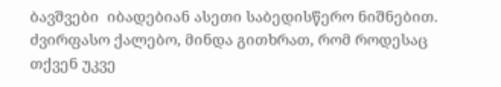ბავშვები  იბადებიან ასეთი საბედისწერო ნიშნებით. ძვირფასო ქალებო, მინდა გითხრათ, რომ როდესაც თქვენ უკვე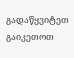გადაწყვიტეთ გაიკეთოთ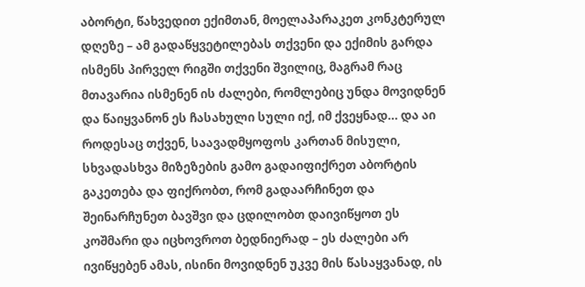აბორტი, წახვედით ექიმთან, მოელაპარაკეთ კონკტერულ დღეზე – ამ გადაწყვეტილებას თქვენი და ექიმის გარდა ისმენს პირველ რიგში თქვენი შვილიც, მაგრამ რაც მთავარია ისმენენ ის ძალები, რომლებიც უნდა მოვიდნენ და წაიყვანონ ეს ჩასახული სული იქ, იმ ქვეყნად… და აი როდესაც თქვენ, საავადმყოფოს კართან მისული, სხვადასხვა მიზეზების გამო გადაიფიქრეთ აბორტის გაკეთება და ფიქრობთ, რომ გადაარჩინეთ და შეინარჩუნეთ ბავშვი და ცდილობთ დაივიწყოთ ეს კოშმარი და იცხოვროთ ბედნიერად – ეს ძალები არ ივიწყებენ ამას, ისინი მოვიდნენ უკვე მის წასაყვანად, ის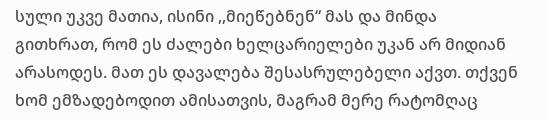სული უკვე მათია, ისინი ,,მიეწებნენ“ მას და მინდა გითხრათ, რომ ეს ძალები ხელცარიელები უკან არ მიდიან არასოდეს. მათ ეს დავალება შესასრულებელი აქვთ. თქვენ ხომ ემზადებოდით ამისათვის, მაგრამ მერე რატომღაც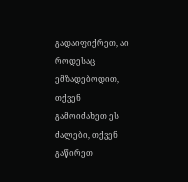გადაიფიქრეთ, აი როდესაც ემზადებოდით, თქვენ გამოიძახეთ ეს ძალები, თქვენ გაწირეთ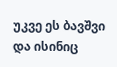უკვე ეს ბავშვი და ისინიც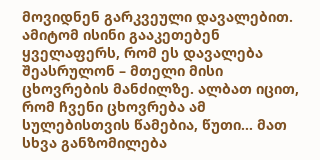მოვიდნენ გარკვეული დავალებით. ამიტომ ისინი გააკეთებენ ყველაფერს, რომ ეს დავალება შეასრულონ – მთელი მისი ცხოვრების მანძილზე. ალბათ იცით, რომ ჩვენი ცხოვრება ამ სულებისთვის წამებია, წუთი… მათ სხვა განზომილება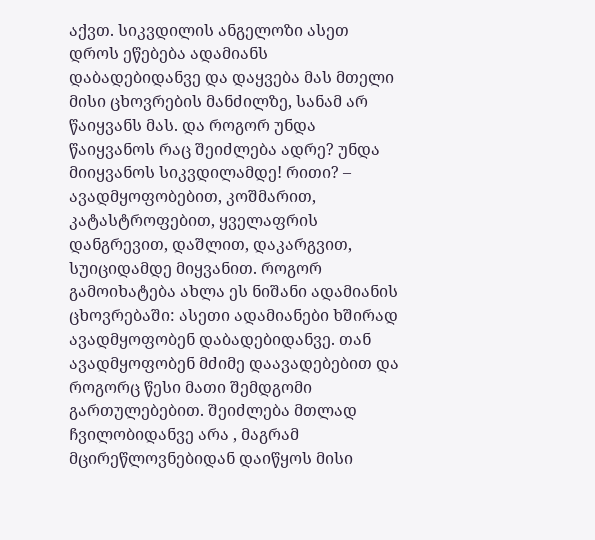აქვთ. სიკვდილის ანგელოზი ასეთ დროს ეწებება ადამიანს დაბადებიდანვე და დაყვება მას მთელი მისი ცხოვრების მანძილზე, სანამ არ წაიყვანს მას. და როგორ უნდა წაიყვანოს რაც შეიძლება ადრე? უნდა მიიყვანოს სიკვდილამდე! რითი? – ავადმყოფობებით, კოშმარით, კატასტროფებით, ყველაფრის დანგრევით, დაშლით, დაკარგვით, სუიციდამდე მიყვანით. როგორ გამოიხატება ახლა ეს ნიშანი ადამიანის ცხოვრებაში: ასეთი ადამიანები ხშირად ავადმყოფობენ დაბადებიდანვე. თან ავადმყოფობენ მძიმე დაავადებებით და როგორც წესი მათი შემდგომი გართულებებით. შეიძლება მთლად ჩვილობიდანვე არა , მაგრამ მცირეწლოვნებიდან დაიწყოს მისი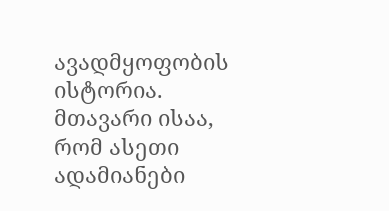ავადმყოფობის ისტორია. მთავარი ისაა, რომ ასეთი ადამიანები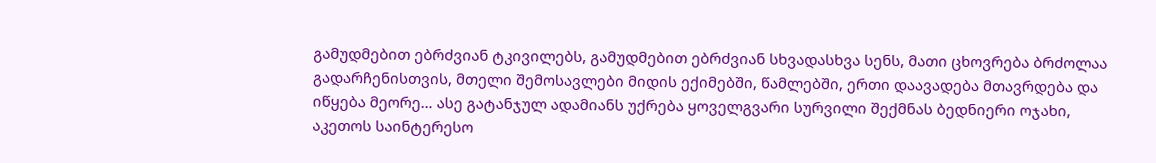გამუდმებით ებრძვიან ტკივილებს, გამუდმებით ებრძვიან სხვადასხვა სენს, მათი ცხოვრება ბრძოლაა გადარჩენისთვის, მთელი შემოსავლები მიდის ექიმებში, წამლებში, ერთი დაავადება მთავრდება და იწყება მეორე… ასე გატანჯულ ადამიანს უქრება ყოველგვარი სურვილი შექმნას ბედნიერი ოჯახი, აკეთოს საინტერესო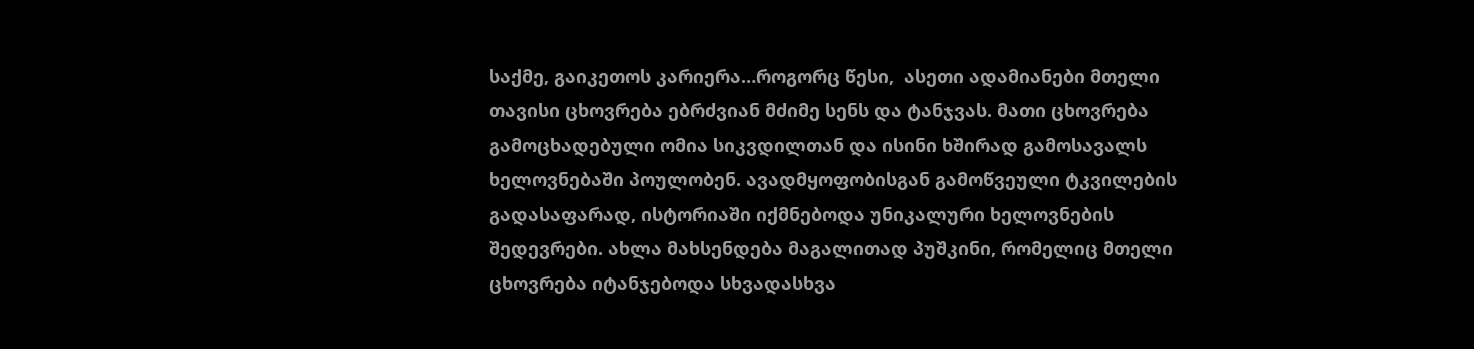საქმე, გაიკეთოს კარიერა…როგორც წესი,  ასეთი ადამიანები მთელი თავისი ცხოვრება ებრძვიან მძიმე სენს და ტანჯვას. მათი ცხოვრება გამოცხადებული ომია სიკვდილთან და ისინი ხშირად გამოსავალს ხელოვნებაში პოულობენ. ავადმყოფობისგან გამოწვეული ტკვილების გადასაფარად, ისტორიაში იქმნებოდა უნიკალური ხელოვნების შედევრები. ახლა მახსენდება მაგალითად პუშკინი, რომელიც მთელი ცხოვრება იტანჯებოდა სხვადასხვა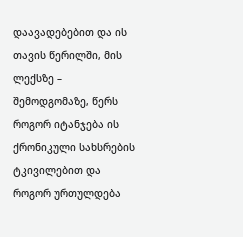დაავადებებით და ის თავის წერილში, მის ლექსზე – შემოდგომაზე, წერს როგორ იტანჯება ის ქრონიკული სახსრების ტკივილებით და როგორ ურთულდება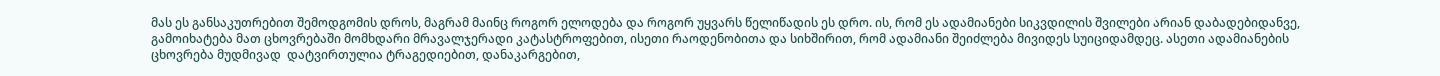მას ეს განსაკუთრებით შემოდგომის დროს, მაგრამ მაინც როგორ ელოდება და როგორ უყვარს წელიწადის ეს დრო. ის, რომ ეს ადამიანები სიკვდილის შვილები არიან დაბადებიდანვე, გამოიხატება მათ ცხოვრებაში მომხდარი მრავალჯერადი კატასტროფებით, ისეთი რაოდენობითა და სიხშირით, რომ ადამიანი შეიძლება მივიდეს სუიციდამდეც. ასეთი ადამიანების ცხოვრება მუდმივად  დატვირთულია ტრაგედიებით, დანაკარგებით,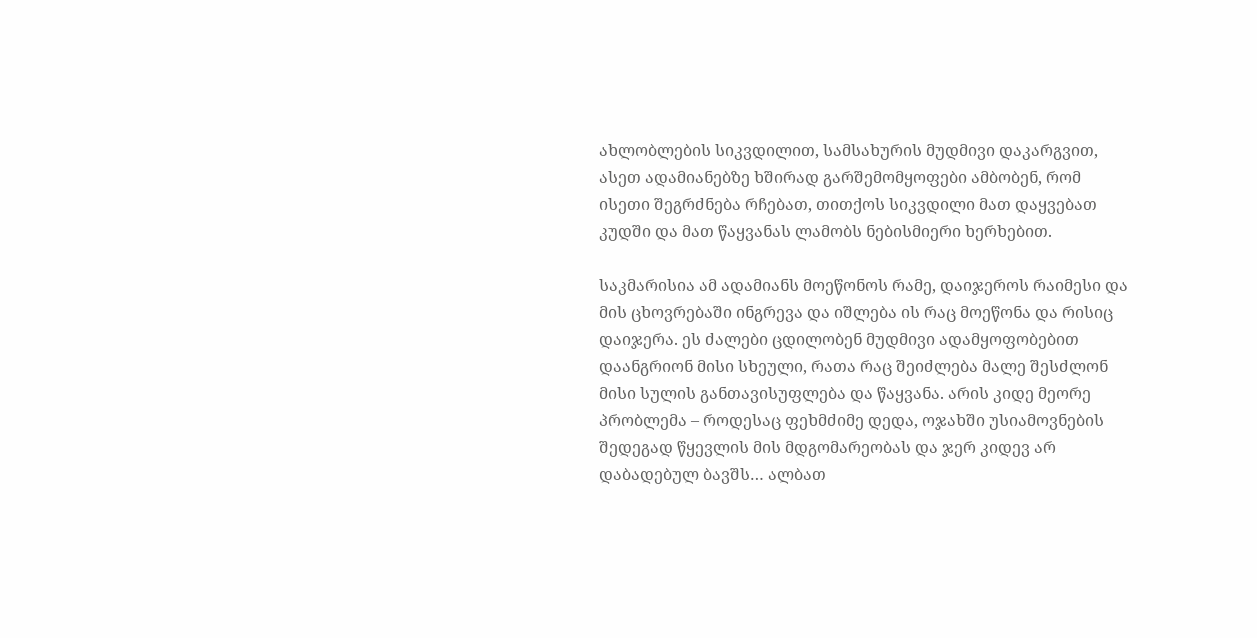ახლობლების სიკვდილით, სამსახურის მუდმივი დაკარგვით, ასეთ ადამიანებზე ხშირად გარშემომყოფები ამბობენ, რომ ისეთი შეგრძნება რჩებათ, თითქოს სიკვდილი მათ დაყვებათ კუდში და მათ წაყვანას ლამობს ნებისმიერი ხერხებით.

საკმარისია ამ ადამიანს მოეწონოს რამე, დაიჯეროს რაიმესი და მის ცხოვრებაში ინგრევა და იშლება ის რაც მოეწონა და რისიც დაიჯერა. ეს ძალები ცდილობენ მუდმივი ადამყოფობებით დაანგრიონ მისი სხეული, რათა რაც შეიძლება მალე შესძლონ მისი სულის განთავისუფლება და წაყვანა. არის კიდე მეორე პრობლემა – როდესაც ფეხმძიმე დედა, ოჯახში უსიამოვნების შედეგად წყევლის მის მდგომარეობას და ჯერ კიდევ არ დაბადებულ ბავშს… ალბათ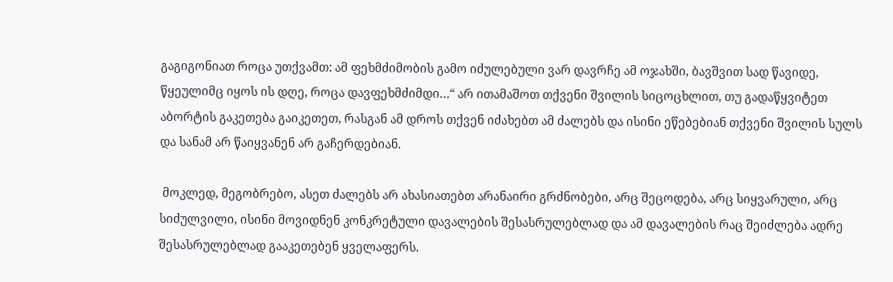გაგიგონიათ როცა უთქვამთ: ამ ფეხმძიმობის გამო იძულებული ვარ დავრჩე ამ ოჯახში, ბავშვით სად წავიდე, წყეულიმც იყოს ის დღე, როცა დავფეხმძიმდი…“ არ ითამაშოთ თქვენი შვილის სიცოცხლით, თუ გადაწყვიტეთ აბორტის გაკეთება გაიკეთეთ, რასგან ამ დროს თქვენ იძახებთ ამ ძალებს და ისინი ეწებებიან თქვენი შვილის სულს და სანამ არ წაიყვანენ არ გაჩერდებიან.

 მოკლედ, მეგობრებო, ასეთ ძალებს არ ახასიათებთ არანაირი გრძნობები, არც შეცოდება, არც სიყვარული, არც სიძულვილი, ისინი მოვიდნენ კონკრეტული დავალების შესასრულებლად და ამ დავალების რაც შეიძლება ადრე შესასრულებლად გააკეთებენ ყველაფერს.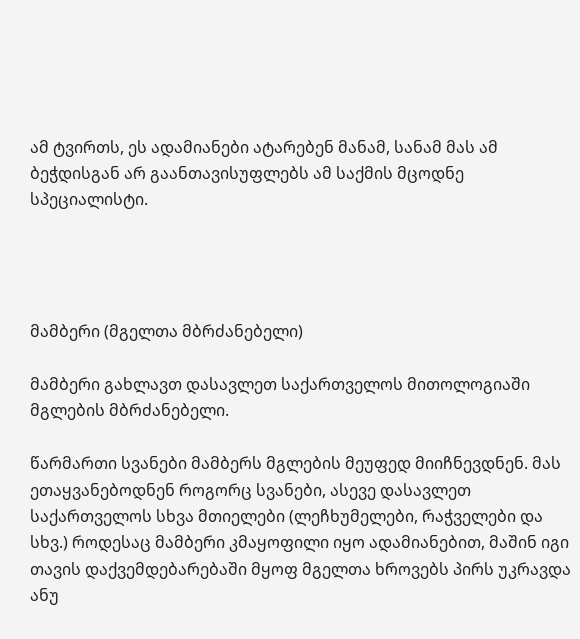ამ ტვირთს, ეს ადამიანები ატარებენ მანამ, სანამ მას ამ ბეჭდისგან არ გაანთავისუფლებს ამ საქმის მცოდნე სპეციალისტი.




მამბერი (მგელთა მბრძანებელი)

მამბერი გახლავთ დასავლეთ საქართველოს მითოლოგიაში მგლების მბრძანებელი.

წარმართი სვანები მამბერს მგლების მეუფედ მიიჩნევდნენ. მას ეთაყვანებოდნენ როგორც სვანები, ასევე დასავლეთ საქართველოს სხვა მთიელები (ლეჩხუმელები, რაჭველები და სხვ.) როდესაც მამბერი კმაყოფილი იყო ადამიანებით, მაშინ იგი თავის დაქვემდებარებაში მყოფ მგელთა ხროვებს პირს უკრავდა ანუ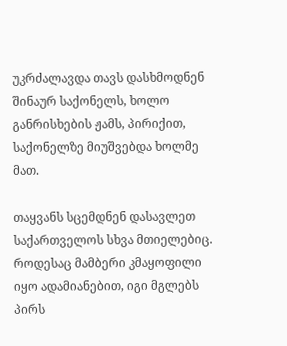უკრძალავდა თავს დასხმოდნენ შინაურ საქონელს, ხოლო განრისხების ჟამს, პირიქით, საქონელზე მიუშვებდა ხოლმე მათ.

თაყვანს სცემდნენ დასავლეთ საქართველოს სხვა მთიელებიც. როდესაც მამბერი კმაყოფილი იყო ადამიანებით, იგი მგლებს პირს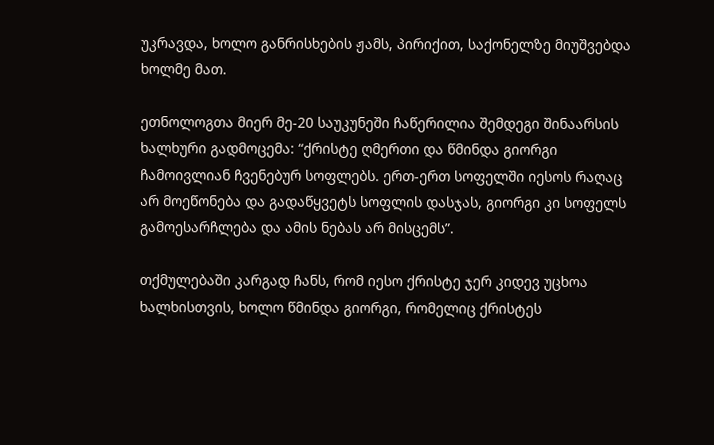უკრავდა, ხოლო განრისხების ჟამს, პირიქით, საქონელზე მიუშვებდა ხოლმე მათ.

ეთნოლოგთა მიერ მე-20 საუკუნეში ჩაწერილია შემდეგი შინაარსის ხალხური გადმოცემა: “ქრისტე ღმერთი და წმინდა გიორგი ჩამოივლიან ჩვენებურ სოფლებს. ერთ-ერთ სოფელში იესოს რაღაც არ მოეწონება და გადაწყვეტს სოფლის დასჯას, გიორგი კი სოფელს გამოესარჩლება და ამის ნებას არ მისცემს”.

თქმულებაში კარგად ჩანს, რომ იესო ქრისტე ჯერ კიდევ უცხოა ხალხისთვის, ხოლო წმინდა გიორგი, რომელიც ქრისტეს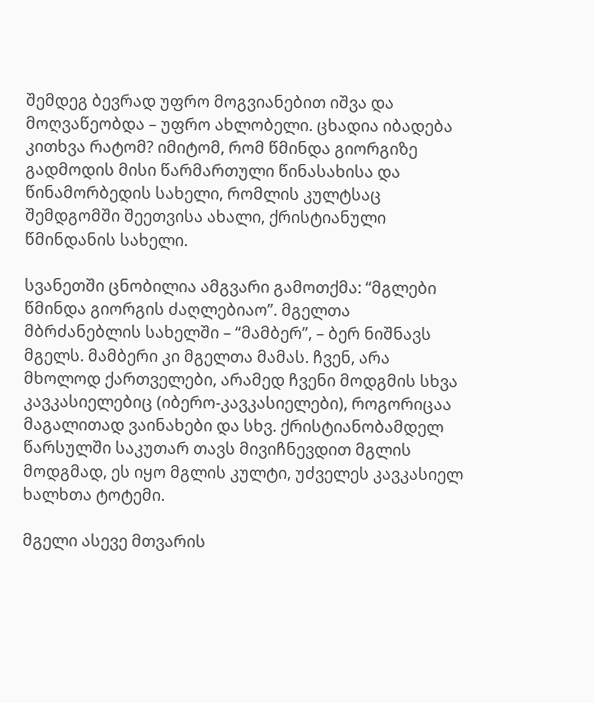შემდეგ ბევრად უფრო მოგვიანებით იშვა და მოღვაწეობდა – უფრო ახლობელი. ცხადია იბადება კითხვა რატომ? იმიტომ, რომ წმინდა გიორგიზე გადმოდის მისი წარმართული წინასახისა და წინამორბედის სახელი, რომლის კულტსაც შემდგომში შეეთვისა ახალი, ქრისტიანული წმინდანის სახელი.

სვანეთში ცნობილია ამგვარი გამოთქმა: “მგლები წმინდა გიორგის ძაღლებიაო”. მგელთა მბრძანებლის სახელში – “მამბერ”, – ბერ ნიშნავს მგელს. მამბერი კი მგელთა მამას. ჩვენ, არა მხოლოდ ქართველები, არამედ ჩვენი მოდგმის სხვა კავკასიელებიც (იბერო-კავკასიელები), როგორიცაა მაგალითად ვაინახები და სხვ. ქრისტიანობამდელ წარსულში საკუთარ თავს მივიჩნევდით მგლის მოდგმად, ეს იყო მგლის კულტი, უძველეს კავკასიელ ხალხთა ტოტემი.

მგელი ასევე მთვარის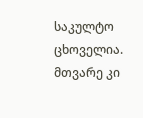საკულტო ცხოველია. მთვარე კი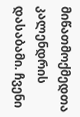მიწათმოქმედთა კალენდრის დასაბამი. ჩვენი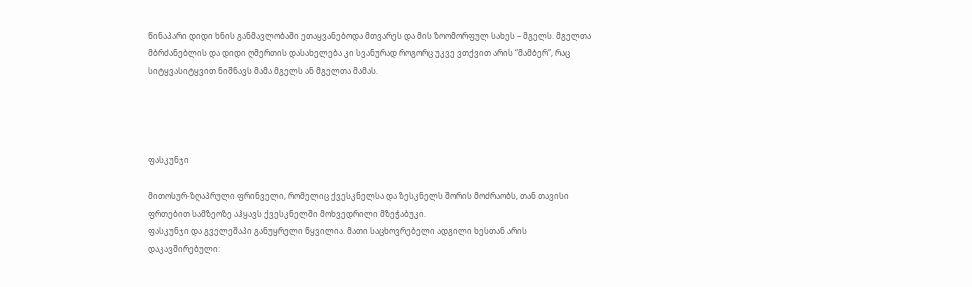წინაპარი დიდი ხნის განმავლობაში ეთაყვანებოდა მთვარეს და მის ზოომორფულ სახეს – მგელს. მგელთა მბრძანებლის და დიდი ღმერთის დასახელება კი სვანურად როგორც უკვე ვთქვით არის “მამბერ”, რაც სიტყვასიტყვით ნიშნავს მამა მგელს ან მგელთა მამას.




ფასკუნჯი

მითოსურ-ზღაპრული ფრინველი, რომელიც ქვესკნელსა და ზესკნელს შორის მოძრაობს, თან თავისი ფრთებით სამზეოზე აჰყავს ქვესკნელში მოხვედრილი მზეჭაბუკი.
ფასკუნჯი და გველეშაპი განუყრელი წყვილია. მათი საცხოვრებელი ადგილი ხესთან არის დაკავშირებული: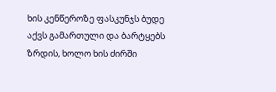ხის კენწეროზე ფასკუნჯს ბუდე აქვს გამართული და ბარტყებს ზრდის, ხოლო ხის ძირში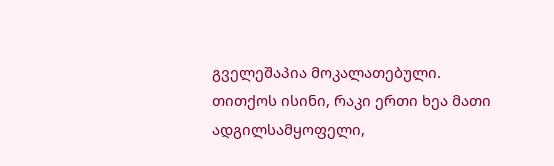გველეშაპია მოკალათებული. თითქოს ისინი, რაკი ერთი ხეა მათი ადგილსამყოფელი,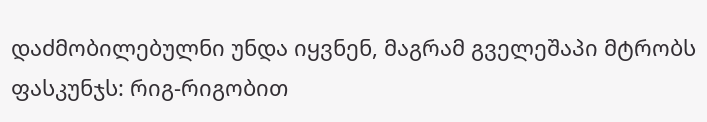დაძმობილებულნი უნდა იყვნენ, მაგრამ გველეშაპი მტრობს ფასკუნჯს: რიგ-რიგობით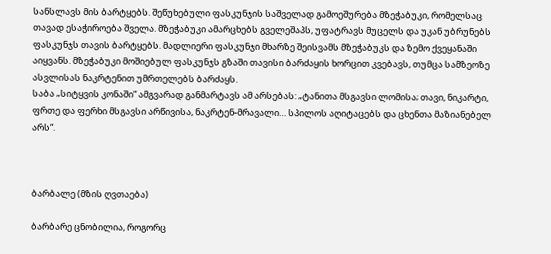სანსლავს მის ბარტყებს. შეწუხებული ფასკუნჯის საშველად გამოეშურება მზეჭაბუკი, რომელსაც თავად ესაჭიროება შველა. მზეჭაბუკი ამარცხებს გველეშაპს, უფატრავს მუცელს და უკან უბრუნებს ფასკუნჯს თავის ბარტყებს. მადლიერი ფასკუნჯი მხარზე შეისვამს მზეჭაბუკს და ზემო ქვეყანაში აიყვანს. მზეჭაბუკი მოშიებულ ფასკუნჯს გზაში თავისი ბარძაყის ხორცით კვებავს, თუმცა სამზეოზე ასვლისას ნაკრტენით უმრთელებს ბარძაყს.
საბა „სიტყვის კონაში“ ამგვარად განმარტავს ამ არსებას: „ტანითა მსგავსი ლომისა; თავი, ნიკარტი, ფრთე და ფერხი მსგავსი არწივისა, ნაკრტენ-მრავალი… სპილოს აღიტაცებს და ცხენთა მაზიანებელ არს“.



ბარბალე (მზის ღვთაება)

ბარბარე ცნობილია, როგორც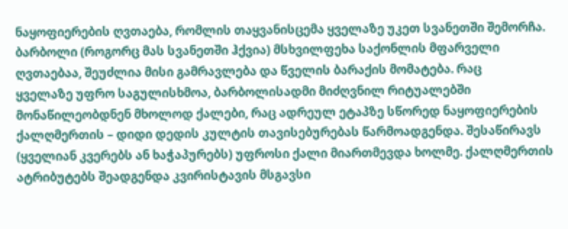ნაყოფიერების ღვთაება, რომლის თაყვანისცემა ყველაზე უკეთ სვანეთში შემორჩა. ბარბოლი (როგორც მას სვანეთში ჰქვია) მსხვილფეხა საქონლის მფარველი ღვთაებაა, შეუძლია მისი გამრავლება და წველის ბარაქის მომატება. რაც
ყველაზე უფრო საგულისხმოა, ბარბოლისადმი მიძღვნილ რიტუალებში მონაწილეობდნენ მხოლოდ ქალები, რაც ადრეულ ეტაპზე სწორედ ნაყოფიერების ქალღმერთის – დიდი დედის კულტის თავისებურებას წარმოადგენდა. შესაწირავს (ყველიან კვერებს ან ხაჭაპურებს) უფროსი ქალი მიართმევდა ხოლმე. ქალღმერთის ატრიბუტებს შეადგენდა კვირისტავის მსგავსი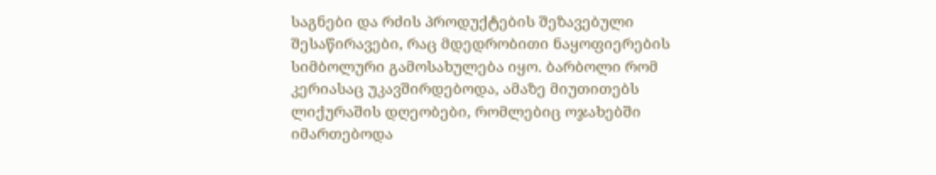საგნები და რძის პროდუქტების შეზავებული შესაწირავები, რაც მდედრობითი ნაყოფიერების სიმბოლური გამოსახულება იყო. ბარბოლი რომ კერიასაც უკავშირდებოდა, ამაზე მიუთითებს ლიქურაშის დღეობები, რომლებიც ოჯახებში იმართებოდა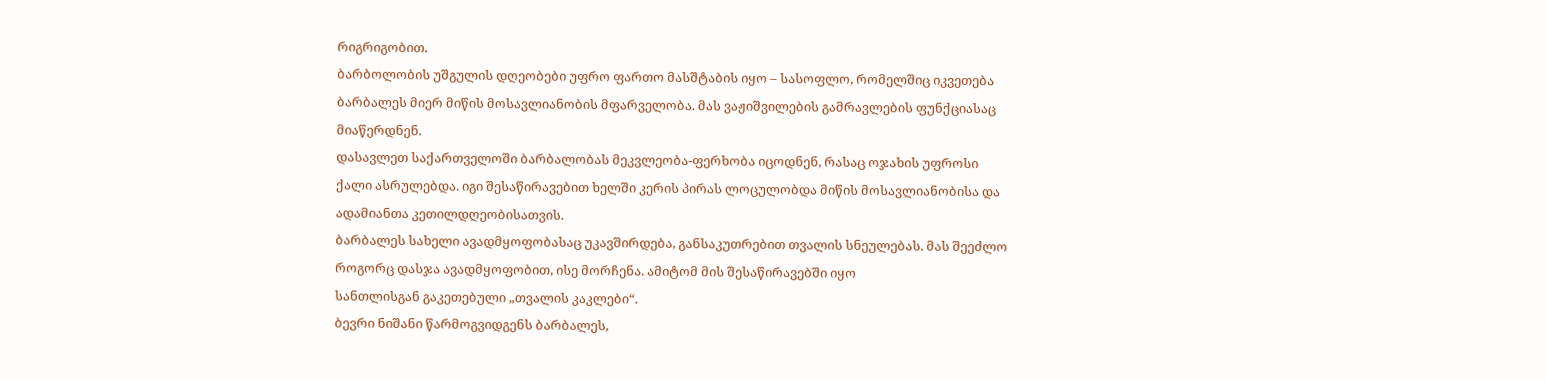რიგრიგობით.
ბარბოლობის უშგულის დღეობები უფრო ფართო მასშტაბის იყო – სასოფლო, რომელშიც იკვეთება ბარბალეს მიერ მიწის მოსავლიანობის მფარველობა. მას ვაჟიშვილების გამრავლების ფუნქციასაც მიაწერდნენ.
დასავლეთ საქართველოში ბარბალობას მეკვლეობა-ფერხობა იცოდნენ, რასაც ოჯახის უფროსი ქალი ასრულებდა. იგი შესაწირავებით ხელში კერის პირას ლოცულობდა მიწის მოსავლიანობისა და ადამიანთა კეთილდღეობისათვის.
ბარბალეს სახელი ავადმყოფობასაც უკავშირდება, განსაკუთრებით თვალის სნეულებას. მას შეეძლო როგორც დასჯა ავადმყოფობით, ისე მორჩენა. ამიტომ მის შესაწირავებში იყო
სანთლისგან გაკეთებული „თვალის კაკლები“.
ბევრი ნიშანი წარმოგვიდგენს ბარბალეს,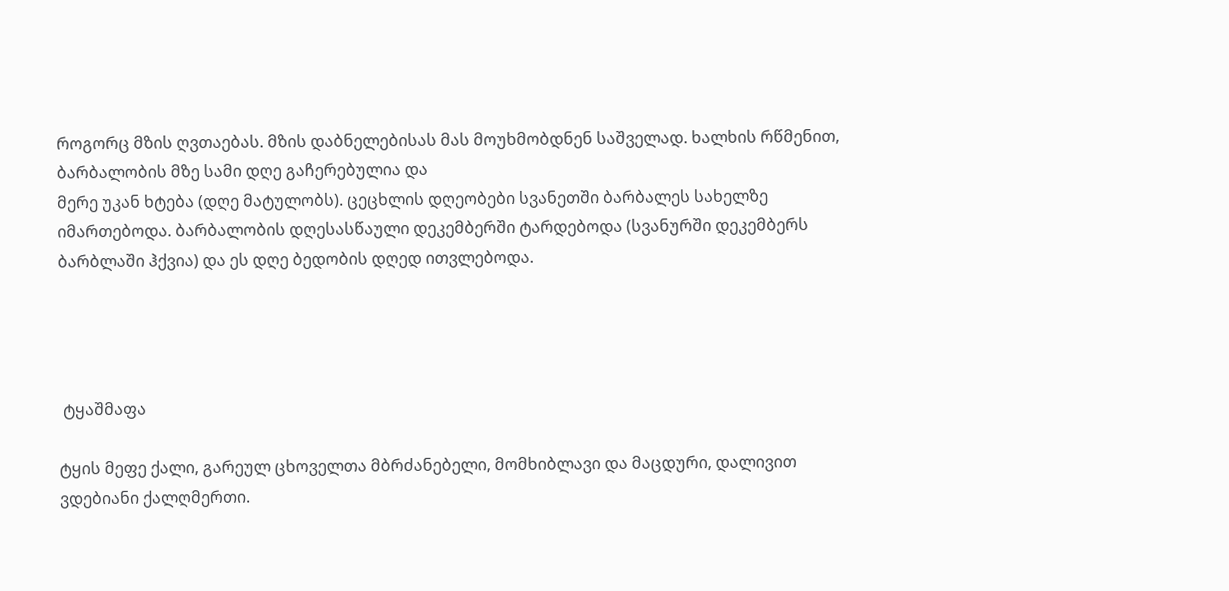როგორც მზის ღვთაებას. მზის დაბნელებისას მას მოუხმობდნენ საშველად. ხალხის რწმენით, ბარბალობის მზე სამი დღე გაჩერებულია და
მერე უკან ხტება (დღე მატულობს). ცეცხლის დღეობები სვანეთში ბარბალეს სახელზე იმართებოდა. ბარბალობის დღესასწაული დეკემბერში ტარდებოდა (სვანურში დეკემბერს ბარბლაში ჰქვია) და ეს დღე ბედობის დღედ ითვლებოდა.




 ტყაშმაფა

ტყის მეფე ქალი, გარეულ ცხოველთა მბრძანებელი, მომხიბლავი და მაცდური, დალივით ვდებიანი ქალღმერთი.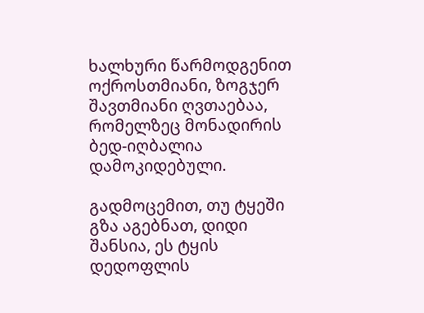ხალხური წარმოდგენით ოქროსთმიანი, ზოგჯერ შავთმიანი ღვთაებაა, რომელზეც მონადირის ბედ-იღბალია დამოკიდებული.

გადმოცემით, თუ ტყეში გზა აგებნათ, დიდი შანსია, ეს ტყის დედოფლის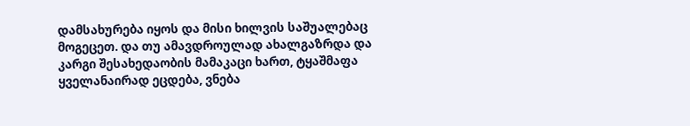დამსახურება იყოს და მისი ხილვის საშუალებაც მოგეცეთ. და თუ ამავდროულად ახალგაზრდა და კარგი შესახედაობის მამაკაცი ხართ, ტყაშმაფა ყველანაირად ეცდება, ვნება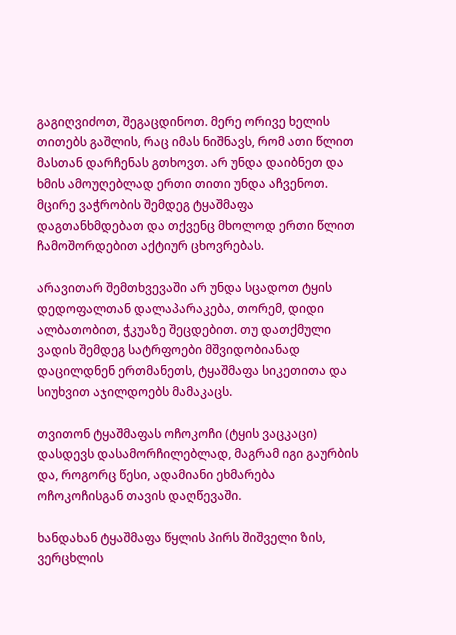გაგიღვიძოთ, შეგაცდინოთ. მერე ორივე ხელის თითებს გაშლის, რაც იმას ნიშნავს, რომ ათი წლით მასთან დარჩენას გთხოვთ. არ უნდა დაიბნეთ და ხმის ამოუღებლად ერთი თითი უნდა აჩვენოთ. მცირე ვაჭრობის შემდეგ ტყაშმაფა დაგთანხმდებათ და თქვენც მხოლოდ ერთი წლით ჩამოშორდებით აქტიურ ცხოვრებას.

არავითარ შემთხვევაში არ უნდა სცადოთ ტყის დედოფალთან დალაპარაკება, თორემ, დიდი ალბათობით, ჭკუაზე შეცდებით. თუ დათქმული ვადის შემდეგ სატრფოები მშვიდობიანად დაცილდნენ ერთმანეთს, ტყაშმაფა სიკეთითა და სიუხვით აჯილდოებს მამაკაცს.

თვითონ ტყაშმაფას ოჩოკოჩი (ტყის ვაცკაცი) დასდევს დასამორჩილებლად, მაგრამ იგი გაურბის და, როგორც წესი, ადამიანი ეხმარება ოჩოკოჩისგან თავის დაღწევაში.

ხანდახან ტყაშმაფა წყლის პირს შიშველი ზის, ვერცხლის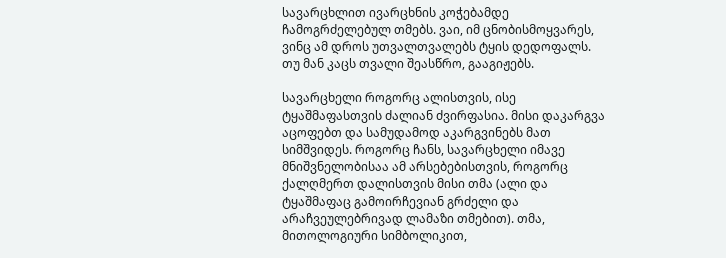სავარცხლით ივარცხნის კოჭებამდე ჩამოგრძელებულ თმებს. ვაი, იმ ცნობისმოყვარეს, ვინც ამ დროს უთვალთვალებს ტყის დედოფალს. თუ მან კაცს თვალი შეასწრო, გააგიჟებს.

სავარცხელი როგორც ალისთვის, ისე ტყაშმაფასთვის ძალიან ძვირფასია. მისი დაკარგვა აცოფებთ და სამუდამოდ აკარგვინებს მათ სიმშვიდეს. როგორც ჩანს, სავარცხელი იმავე მნიშვნელობისაა ამ არსებებისთვის, როგორც ქალღმერთ დალისთვის მისი თმა (ალი და ტყაშმაფაც გამოირჩევიან გრძელი და არაჩვეულებრივად ლამაზი თმებით). თმა, მითოლოგიური სიმბოლიკით,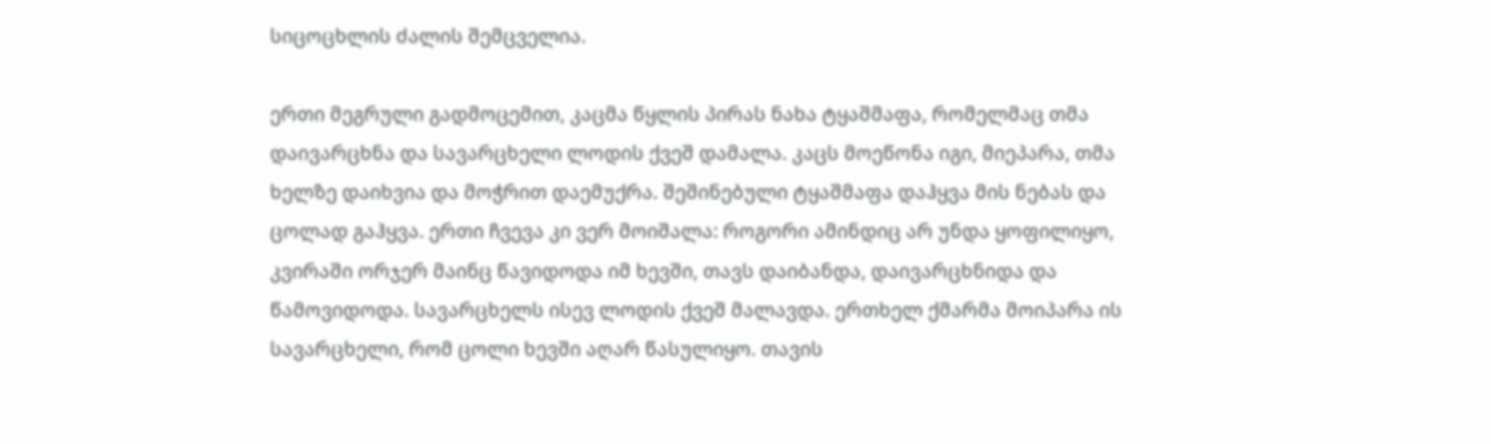სიცოცხლის ძალის შემცველია.

ერთი მეგრული გადმოცემით, კაცმა წყლის პირას ნახა ტყაშმაფა, რომელმაც თმა დაივარცხნა და სავარცხელი ლოდის ქვეშ დამალა. კაცს მოეწონა იგი, მიეპარა, თმა ხელზე დაიხვია და მოჭრით დაემუქრა. შეშინებული ტყაშმაფა დაჰყვა მის ნებას და ცოლად გაჰყვა. ერთი ჩვევა კი ვერ მოიშალა: როგორი ამინდიც არ უნდა ყოფილიყო, კვირაში ორჯერ მაინც წავიდოდა იმ ხევში, თავს დაიბანდა, დაივარცხნიდა და წამოვიდოდა. სავარცხელს ისევ ლოდის ქვეშ მალავდა. ერთხელ ქმარმა მოიპარა ის სავარცხელი, რომ ცოლი ხევში აღარ წასულიყო. თავის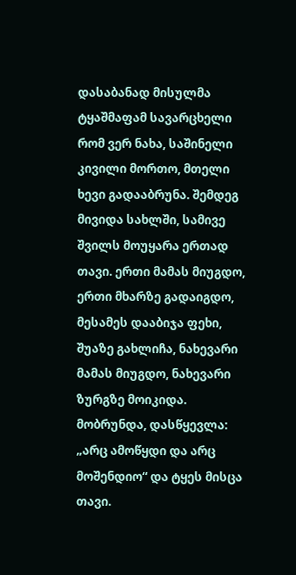დასაბანად მისულმა ტყაშმაფამ სავარცხელი რომ ვერ ნახა, საშინელი კივილი მორთო, მთელი ხევი გადააბრუნა. შემდეგ მივიდა სახლში, სამივე შვილს მოუყარა ერთად თავი. ერთი მამას მიუგდო, ერთი მხარზე გადაიგდო, მესამეს დააბიჯა ფეხი, შუაზე გახლიჩა, ნახევარი მამას მიუგდო, ნახევარი ზურგზე მოიკიდა. მობრუნდა, დასწყევლა: „არც ამოწყდი და არც მოშენდიო“ და ტყეს მისცა თავი.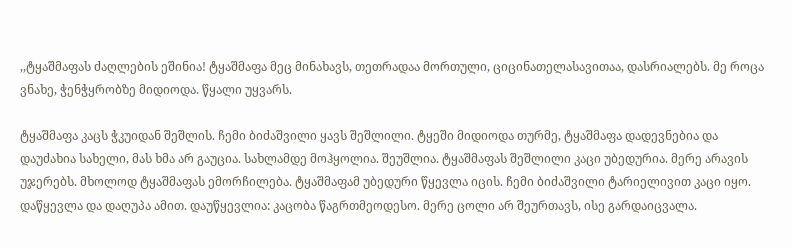,,ტყაშმაფას ძაღლების ეშინია! ტყაშმაფა მეც მინახავს, თეთრადაა მორთული, ციცინათელასავითაა, დასრიალებს. მე როცა ვნახე, ჭენჭყრობზე მიდიოდა. წყალი უყვარს.

ტყაშმაფა კაცს ჭკუიდან შეშლის. ჩემი ბიძაშვილი ყავს შეშლილი. ტყეში მიდიოდა თურმე, ტყაშმაფა დადევნებია და დაუძახია სახელი, მას ხმა არ გაუცია. სახლამდე მოჰყოლია. შეუშლია. ტყაშმაფას შეშლილი კაცი უბედურია. მერე არავის უჯერებს. მხოლოდ ტყაშმაფას ემორჩილება. ტყაშმაფამ უბედური წყევლა იცის. ჩემი ბიძაშვილი ტარიელივით კაცი იყო. დაწყევლა და დაღუპა ამით. დაუწყევლია: კაცობა წაგრთმეოდესო. მერე ცოლი არ შეურთავს, ისე გარდაიცვალა.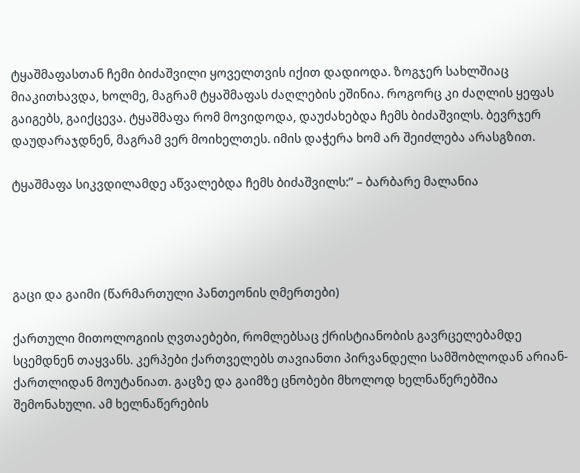ტყაშმაფასთან ჩემი ბიძაშვილი ყოველთვის იქით დადიოდა. ზოგჯერ სახლშიაც მიაკითხავდა, ხოლმე, მაგრამ ტყაშმაფას ძაღლების ეშინია. როგორც კი ძაღლის ყეფას გაიგებს, გაიქცევა. ტყაშმაფა რომ მოვიდოდა, დაუძახებდა ჩემს ბიძაშვილს. ბევრჯერ დაუდარაჯდნენ, მაგრამ ვერ მოიხელთეს. იმის დაჭერა ხომ არ შეიძლება არასგზით.

ტყაშმაფა სიკვდილამდე აწვალებდა ჩემს ბიძაშვილს:” – ბარბარე მალანია




გაცი და გაიმი (წარმართული პანთეონის ღმერთები)

ქართული მითოლოგიის ღვთაებები, რომლებსაც ქრისტიანობის გავრცელებამდე სცემდნენ თაყვანს. კერპები ქართველებს თავიანთი პირვანდელი სამშობლოდან არიან-ქართლიდან მოუტანიათ. გაცზე და გაიმზე ცნობები მხოლოდ ხელნაწერებშია შემონახული. ამ ხელნაწერების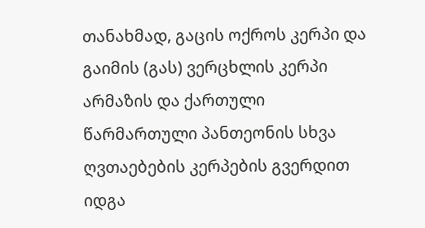თანახმად, გაცის ოქროს კერპი და გაიმის (გას) ვერცხლის კერპი არმაზის და ქართული წარმართული პანთეონის სხვა ღვთაებების კერპების გვერდით იდგა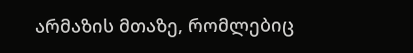არმაზის მთაზე, რომლებიც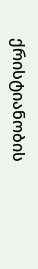ქრისტიანობის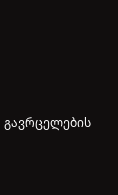გავრცელების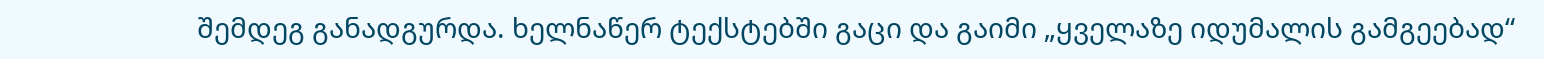შემდეგ განადგურდა. ხელნაწერ ტექსტებში გაცი და გაიმი „ყველაზე იდუმალის გამგეებად“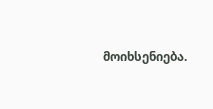მოიხსენიება.